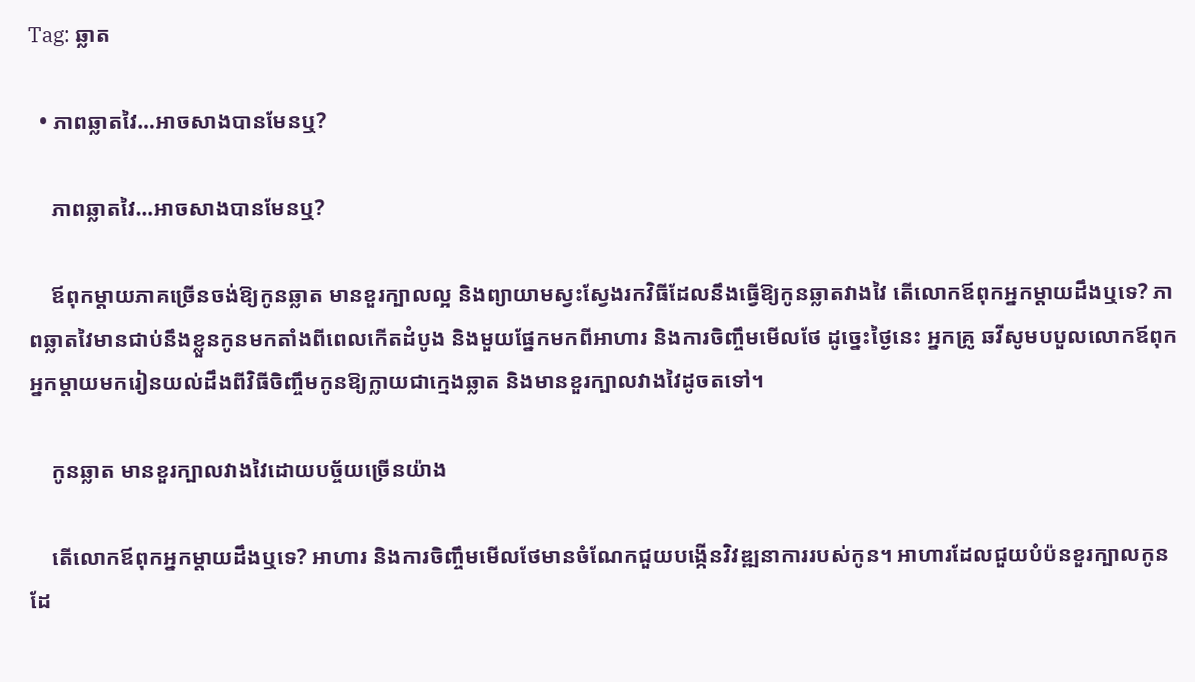Tag: ឆ្លាត

  • ភាពឆ្លាតវៃ…អាចសាងបានមែនឬ?

    ភាពឆ្លាតវៃ…អាចសាងបានមែនឬ?

    ឪពុកម្ដាយភាគច្រើនចង់ឱ្យកូនឆ្លាត មានខួរក្បាលល្អ និងព្យាយាមស្វះស្វែងរកវិធីដែលនឹងធ្វើឱ្យកូនឆ្លាតវាងវៃ តើលោកឪពុកអ្នកម្ដាយដឹងឬទេ? ភាពឆ្លាតវៃមានជាប់នឹងខ្លួនកូនមកតាំងពីពេលកើតដំបូង និងមួយផ្នែកមកពីអាហារ និងការចិញ្ចឹមមើលថែ ដូច្នេះថ្ងៃនេះ អ្នកគ្រូ ឆវីសូមបបួលលោកឪពុកអ្នកម្ដាយមករៀនយល់ដឹងពីវិធីចិញ្ចឹមកូនឱ្យក្លាយជាក្មេងឆ្លាត និងមានខួរក្បាលវាងវៃដូចតទៅ។

    កូនឆ្លាត មានខួរក្បាលវាងវៃដោយបច្ច័យច្រើនយ៉ាង

    តើលោកឪពុកអ្នកម្ដាយដឹងឬទេ? អាហារ និងការចិញ្ចឹមមើលថែមានចំណែកជួយបង្កើនវិវឌ្ឍនាការរបស់កូន។ អាហារដែលជួយបំប៉នខួរក្បាលកូនដែ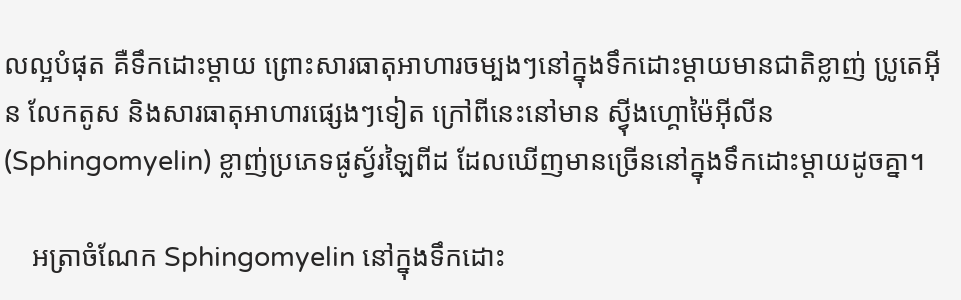លល្អបំផុត គឺទឹកដោះម្ដាយ ព្រោះសារធាតុអាហារចម្បងៗនៅក្នុងទឹកដោះម្ដាយមានជាតិខ្លាញ់ ប្រូតេអ៊ីន លែកតូស និងសារធាតុអាហារផ្សេងៗទៀត ក្រៅពីនេះនៅមាន ស៊្វីងហ្គោម៉ៃអ៊ីលីន(Sphingomyelin) ខ្លាញ់ប្រភេទផូស្វ័រឡៃពីដ ដែលឃើញមានច្រើននៅក្នុងទឹកដោះម្ដាយដូចគ្នា។

    អត្រាចំណែក Sphingomyelin នៅក្នុងទឹកដោះ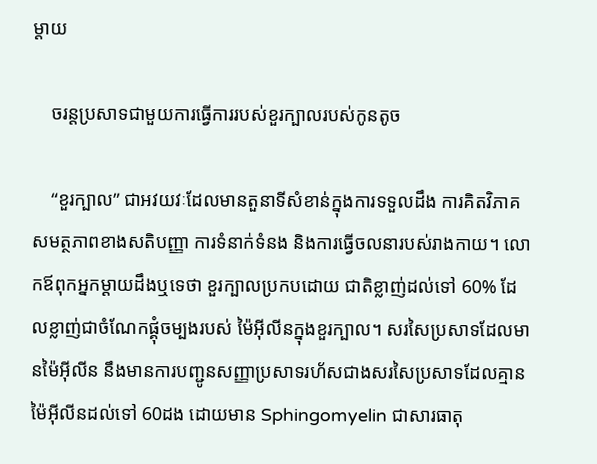ម្ដាយ

    ចរន្តប្រសាទជាមួយការធ្វើការរបស់ខួរក្បាលរបស់កូនតូច

    “ខួរក្បាល” ជាអវយវៈដែលមានតួនាទីសំខាន់ក្នុងការទទួលដឹង ការគិតវិភាគសមត្ថភាពខាងសតិបញ្ញា ការទំនាក់ទំនង និងការធ្វើចលនារបស់រាងកាយ។ លោកឪពុកអ្នកម្ដាយដឹងឬទេថា ខួរក្បាលប្រកបដោយ ជាតិខ្លាញ់ដល់ទៅ 60% ដែលខ្លាញ់ជាចំណែកផ្គុំចម្បងរបស់ ម៉ៃអ៊ីលីនក្នុងខួរក្បាល។ សរសៃប្រសាទដែលមានម៉ៃអ៊ីលីន នឹងមានការបញ្ជូនសញ្ញាប្រសាទរហ័សជាងសរសៃប្រសាទដែលគ្មានម៉ៃអ៊ីលីនដល់ទៅ 60ដង ដោយមាន Sphingomyelin ជាសារធាតុ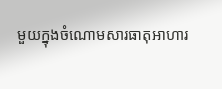មួយក្នុងចំណោមសារធាតុអាហារ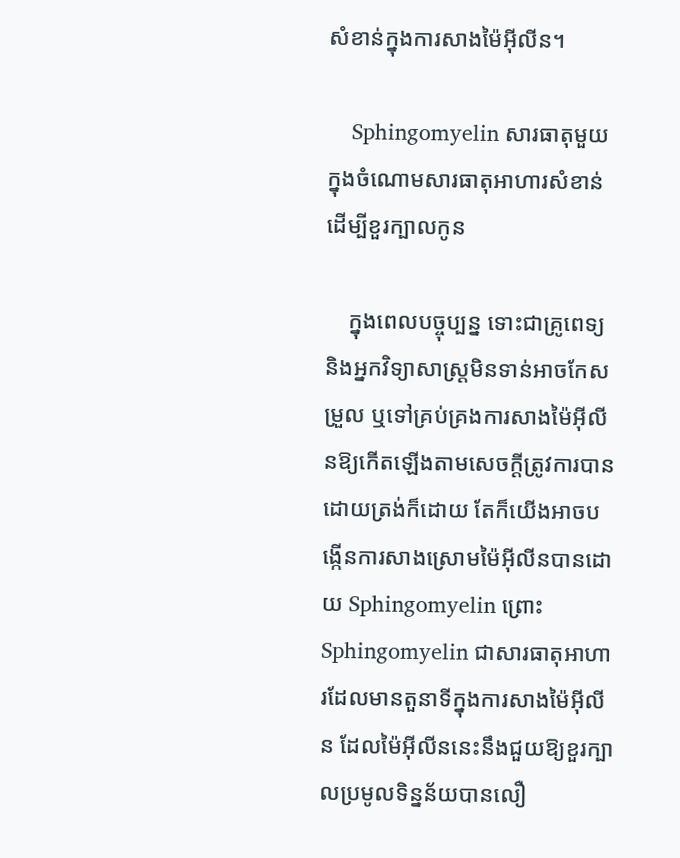សំខាន់ក្នុងការសាងម៉ៃអ៊ីលីន។

    Sphingomyelin សារធាតុមួយក្នុងចំណោមសារធាតុអាហារសំខាន់ដើម្បីខួរក្បាលកូន

    ក្នុងពេលបច្ចុប្បន្ន ទោះជាគ្រូពេទ្យ និងអ្នកវិទ្យាសាស្រ្តមិនទាន់អាចកែសម្រួល ឬទៅគ្រប់គ្រងការសាងម៉ៃអ៊ីលីនឱ្យកើតឡើងតាមសេចក្ដីត្រូវការបានដោយត្រង់ក៏ដោយ តែក៏យើងអាចបង្កើនការសាងស្រោមម៉ៃអ៊ីលីនបានដោយ Sphingomyelin ព្រោះ Sphingomyelin ជាសារធាតុអាហារដែលមានតួនាទីក្នុងការសាងម៉ៃអ៊ីលីន ដែលម៉ៃអ៊ីលីននេះនឹងជួយឱ្យខួរក្បាលប្រមូលទិន្នន័យបានលឿ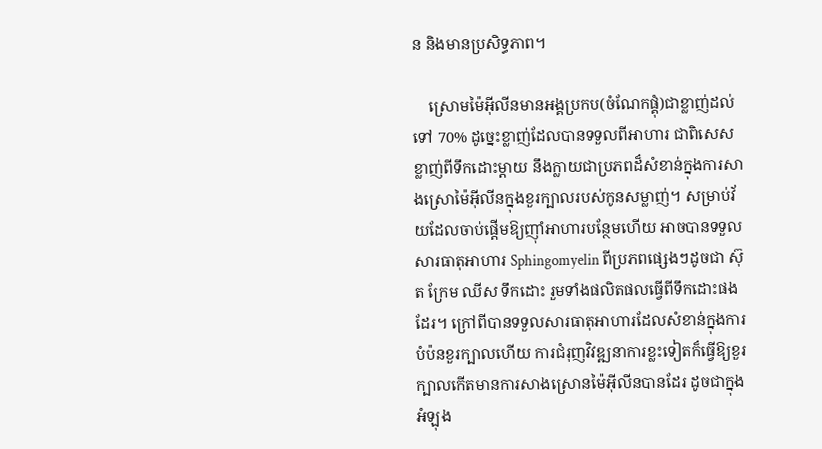ន និងមានប្រសិទ្ធភាព។

    ស្រោមម៉ៃអ៊ីលីនមានអង្គប្រកប(ចំណែកផ្គុំ)ជាខ្លាញ់ដល់ទៅ 70% ដូច្នេះខ្លាញ់ដែលបានទទួលពីអាហារ ជាពិសេសខ្លាញ់ពីទឹកដោះម្ដាយ នឹងក្លាយជាប្រភពដ៏សំខាន់ក្នុងការសាងស្រោម៉ៃអ៊ីលីនក្នុងខួរក្បាលរបស់កូនសម្លាញ់។ សម្រាប់វ័យដែលចាប់ផ្ដើមឱ្យញ៉ាំអាហារបន្ថែមហើយ អាចបានទទួលសារធាតុអាហារ Sphingomyelin ពីប្រភពផ្សេងៗដូចជា ស៊ុត ក្រែម ឈីស ទឹកដោះ រួមទាំងផលិតផលធ្វើពីទឹកដោះផងដែរ។ ក្រៅពីបានទទួលសារធាតុអាហារដែលសំខាន់ក្នុងការបំប៉នខួរក្បាលហើយ ការជំរុញវិវឌ្ឍនាការខ្លះទៀតក៏ធ្វើឱ្យខួរក្បាលកើតមានការសាងស្រោនម៉ៃអ៊ីលីនបានដែរ ដូចជាក្នុងអំឡុង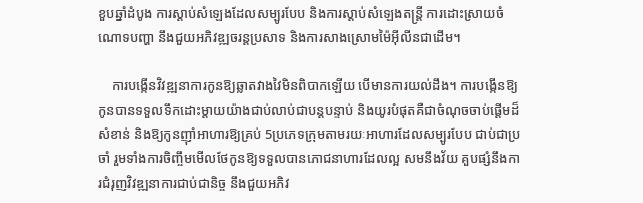ខួបឆ្នាំដំបូង ការស្ដាប់សំឡេងដែលសម្បូរបែប និងការស្ដាប់សំឡេងតន្រ្តី ការដោះស្រាយចំណោទបញ្ហា នឹងជួយអភិវឌ្ឍចរន្តប្រសាទ និងការសាងស្រោមម៉ៃអ៊ីលីនជាដើម។

    ការបង្កើនវិវឌ្ឍនាការកូនឱ្យឆ្លាតវាងវៃមិនពិបាកឡើយ បើមានការយល់ដឹង។ ការបង្កើនឱ្យកូនបានទទួលទឹកដោះម្ដាយយ៉ាងជាប់លាប់ជាបន្តបន្ទាប់ និងយូរបំផុតគឺជាចំណុចចាប់ផ្ដើមដ៏សំខាន់ និងឱ្យកូនញ៉ាំអាហារឱ្យគ្រប់ 5ប្រភេទក្រុមតាមរយៈអាហារដែលសម្បូរបែប ជាប់ជាប្រចាំ រួមទាំងការចិញ្ចឹមមើលថែកូនឱ្យទទួលបានភោជនាហារដែលល្អ សមនឹងវ័យ គួបផ្សំនឹងការជំរុញវិវឌ្ឍនាការជាប់ជានិច្ច នឹងជួយអភិវ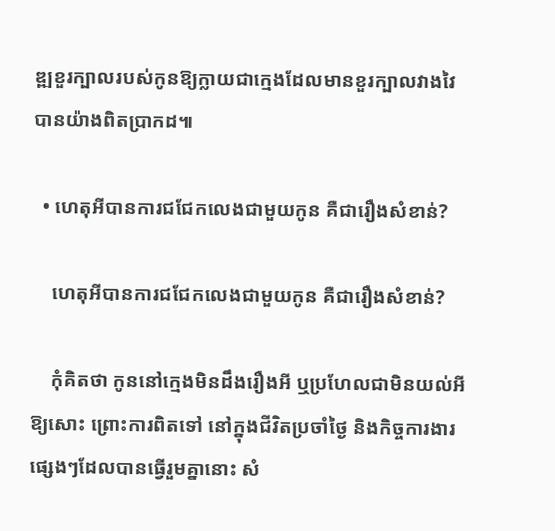ឌ្ឍខួរក្បាលរបស់កូនឱ្យក្លាយជាក្មេងដែលមានខួរក្បាលវាងវៃបានយ៉ាងពិតប្រាកដ៕

  • ហេតុអីបានការជជែកលេងជាមួយកូន គឺជារឿងសំខាន់?

    ហេតុអីបានការជជែកលេងជាមួយកូន គឺជារឿងសំខាន់?

    កុំគិតថា កូននៅក្មេងមិនដឹងរឿងអី ឬប្រហែលជាមិនយល់អីឱ្យសោះ ព្រោះការពិតទៅ នៅក្នុងជីវិតប្រចាំថ្ងៃ និងកិច្ចការងារផ្សេងៗដែលបានធ្វើរួមគ្នានោះ សំ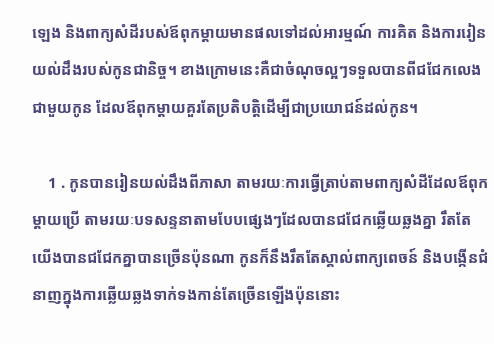ឡេង និងពាក្យសំដីរបស់ឪពុកម្ដាយមានផលទៅដល់អារម្មណ៍ ការគិត និងការរៀនយល់ដឹងរបស់កូនជានិច្ច។ ខាងក្រោមនេះគឺជាចំណុចល្អៗទទួលបានពីជជែកលេងជាមួយកូន ដែលឪពុកម្ដាយគួរតែប្រតិបត្តិដើម្បីជាប្រយោជន៍ដល់កូន។

    1 . កូនបានរៀនយល់ដឹងពីភាសា តាមរយៈការធ្វើត្រាប់តាមពាក្យសំដីដែលឪពុកម្ដាយប្រើ តាមរយៈបទសន្ទនាតាមបែបផ្សេងៗដែលបានជជែកឆ្លើយឆ្លងគ្នា រឹតតែយើងបានជជែកគ្នាបានច្រើនប៉ុនណា កូនក៏នឹងរឹតតែស្គាល់ពាក្យពេចន៍ និងបង្កើនជំនាញក្នុងការឆ្លើយឆ្លងទាក់ទងកាន់តែច្រើនឡើងប៉ុននោះ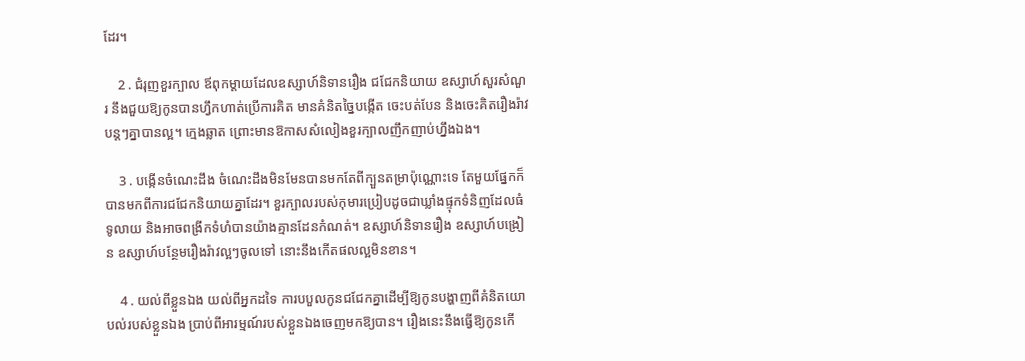ដែរ។

    2 . ជំរុញខួរក្បាល ឪពុកម្ដាយដែលឧស្សាហ៍និទានរឿង ជជែកនិយាយ ឧស្សាហ៍សួរសំណួរ នឹងជួយឱ្យកូនបានហ្វឹកហាត់ប្រើការគិត មានគំនិតច្នៃបង្កើត ចេះបត់បែន និងចេះគិតរឿងរ៉ាវបន្តៗគ្នាបានល្អ។ ក្មេងឆ្លាត ព្រោះមានឱកាសសំលៀងខួរក្បាលញឹកញាប់ហ្នឹងឯង។

    3 . បង្កើនចំណេះដឹង ចំណេះដឹងមិនមែនបានមកតែពីក្បួនតម្រាប៉ុណ្ណោះទេ តែមួយផ្នែកក៏បានមកពីការជជែកនិយាយគ្នាដែរ។ ខួរក្បាលរបស់កុមារប្រៀបដូចជាឃ្លាំងផ្ទុកទំនិញដែលធំទូលាយ និងអាចពង្រីកទំហំបានយ៉ាងគ្មានដែនកំណត់។ ឧស្សាហ៍និទានរឿង ឧស្សាហ៍បង្រៀន ឧស្សាហ៍បន្ថែមរឿងរ៉ាវល្អៗចូលទៅ នោះនឹងកើតផលល្អមិនខាន។

    4 . យល់ពីខ្លួនឯង យល់ពីអ្នកដទៃ ការបបួលកូនជជែកគ្នាដើម្បីឱ្យកូនបង្ហាញពីគំនិតយោបល់របស់ខ្លួនឯង ប្រាប់ពីអារម្មណ៍របស់ខ្លួនឯងចេញមកឱ្យបាន។ រឿងនេះនឹងធ្វើឱ្យកូនកើ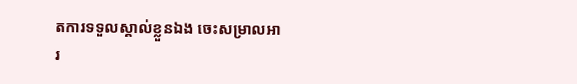តការទទួលស្គាល់ខ្លួនឯង ចេះសម្រាលអារ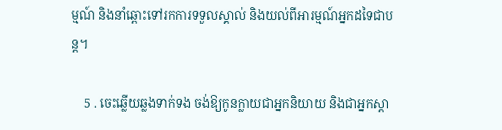ម្មណ៍ និងនាំឆ្ពោះទៅរកការទទួលស្គាល់ និងយល់ពីអារម្មណ៍អ្នកដទៃជាបន្ត។

    5 . ចេះឆ្លើយឆ្លងទាក់ទង ចង់ឱ្យកូនក្លាយជាអ្នកនិយាយ និងជាអ្នកស្ដា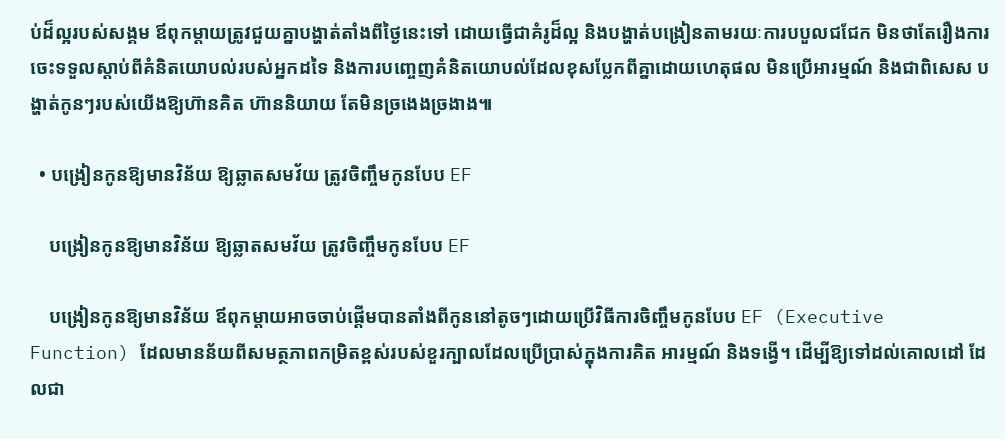ប់ដ៏ល្អរបស់សង្គម ឪពុកម្ដាយត្រូវជួយគ្នាបង្ហាត់តាំងពីថ្ងៃនេះទៅ ដោយធ្វើជាគំរូដ៏ល្អ និងបង្ហាត់បង្រៀនតាមរយៈការបបួលជជែក មិនថាតែរឿងការចេះទទួលស្ដាប់ពីគំនិតយោបល់របស់អ្នកដទៃ និងការបញ្ចេញគំនិតយោបល់ដែលខុសប្លែកពីគ្នាដោយហេតុផល មិនប្រើអារម្មណ៍ និងជាពិសេស បង្ហាត់កូនៗរបស់យើងឱ្យហ៊ានគិត ហ៊ាននិយាយ តែមិនច្រងេងច្រងាង៕

  • បង្រៀនកូនឱ្យមានវិន័យ ឱ្យឆ្លាតសមវ័យ ត្រូវចិញ្ចឹមកូនបែប EF

    បង្រៀនកូនឱ្យមានវិន័យ ឱ្យឆ្លាតសមវ័យ ត្រូវចិញ្ចឹមកូនបែប EF

    បង្រៀនកូនឱ្យមានវិន័យ ឪពុកម្ដាយអាចចាប់ផ្ដើមបានតាំងពីកូននៅតូចៗដោយប្រើវិធីការចិញ្ចឹមកូនបែប EF (Executive Function) ដែលមានន័យពីសមត្ថភាពកម្រិតខ្ពស់របស់ខួរក្បាលដែលប្រើប្រាស់ក្នុងការគិត អារម្មណ៍ និងទង្វើ។ ដើម្បីឱ្យទៅដល់គោលដៅ ដែលជា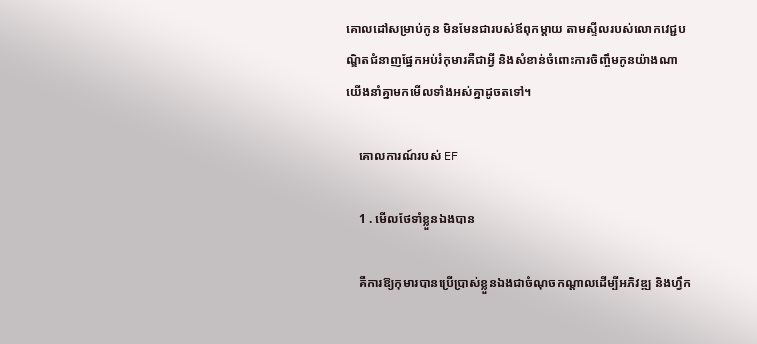គោលដៅសម្រាប់កូន មិនមែនជារបស់ឪពុកម្ដាយ តាមស្ទីលរបស់លោកវេជ្ជបណ្ឌិតជំនាញផ្នែកអប់រំកុមារគឺជាអ្វី និងសំខាន់ចំពោះការចិញ្ចឹមកូនយ៉ាងណា យើងនាំគ្នាមកមើលទាំងអស់គ្នាដូចតទៅ។

    គោលការណ៍របស់ EF

    1 . មើលថែទាំខ្លួនឯងបាន

    គឺការឱ្យកុមារបានប្រើប្រាស់ខ្លួនឯងជាចំណុចកណ្ដាលដើម្បីអភិវឌ្ឍ និងហ្វឹក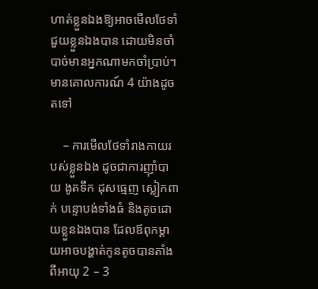ហាត់ខ្លួនឯងឱ្យអាចមើលថែទាំ ជួយខ្លួនឯងបាន ដោយមិនចាំបាច់មានអ្នកណាមកចាំប្រាប់។ មានគោលការណ៍ 4 យ៉ាងដូចតទៅ

    – ការមើលថែទាំរាងកាយរបស់ខ្លួនឯង ដូចជាការញ៉ាំបាយ ងូតទឹក ដុសធ្មេញ ស្លៀកពាក់ បន្ទោបង់ទាំងធំ និងតូចដោយខ្លួនឯងបាន ដែលឪពុកម្ដាយអាចបង្ហាត់កូនតូចបានតាំងពីអាយុ 2 – 3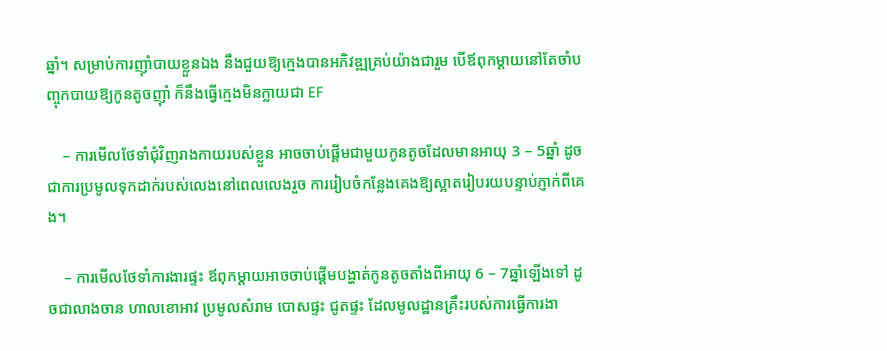ឆ្នាំ។ សម្រាប់ការញ៉ាំបាយខ្លួនឯង នឹងជួយឱ្យក្មេងបានអភិវឌ្ឍគ្រប់យ៉ាងជារួម បើឪពុកម្ដាយនៅតែចាំបញ្ចុកបាយឱ្យកូនតូចញ៉ាំ ក៏នឹងធ្វើក្មេងមិនក្លាយជា EF

    – ការមើលថែទាំជុំវិញរាងកាយរបស់ខ្លួន អាចចាប់ផ្ដើមជាមួយកូនតូចដែលមានអាយុ 3 – 5ឆ្នាំ ដូចជាការប្រមូលទុកដាក់របស់លេងនៅពេលលេងរួច ការរៀបចំកន្លែងគេងឱ្យស្អាតរៀបរយបន្ទាប់ភ្ញាក់ពីគេង។

    – ការមើលថែទាំការងារផ្ទះ ឪពុកម្ដាយអាចចាប់ផ្ដើមបង្ហាត់កូនតូចតាំងពីអាយុ 6 – 7ឆ្នាំឡើងទៅ ដូចជាលាងចាន ហាលខោអាវ ប្រមូលសំរាម បោសផ្ទះ ជូតផ្ទះ ដែលមូលដ្ឋានគ្រឹះរបស់ការធ្វើការងា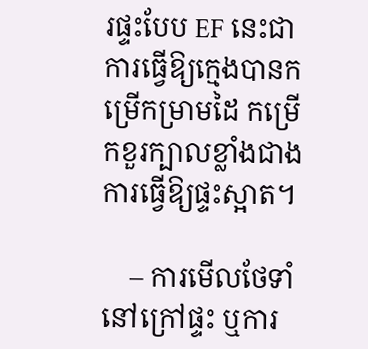រផ្ទះបែប EF នេះជាការធ្វើឱ្យក្មេងបានកម្រើកម្រាមដៃ កម្រើកខួរក្បាលខ្លាំងជាងការធ្វើឱ្យផ្ទះស្អាត។

    – ការមើលថែទាំនៅក្រៅផ្ទះ ឬការ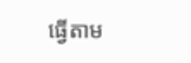ធ្វើតាម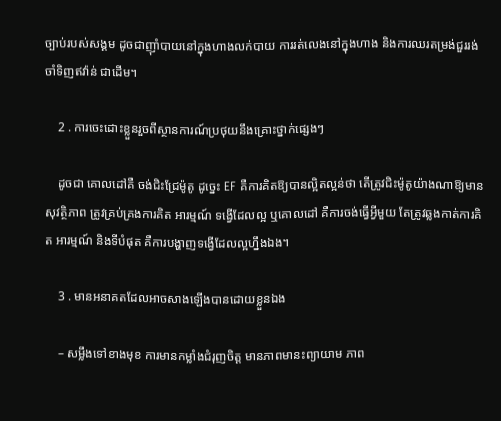ច្បាប់របស់សង្គម ដូចជាញ៉ាំបាយនៅក្នុងហាងលក់បាយ ការរត់លេងនៅក្នុងហាង និងការឈរតម្រង់ជួររង់ចាំទិញឥវ៉ាន់ ជាដើម។

    2 . ការចេះដោះខ្លួនរួចពីស្ថានការណ៍ប្រថុយនឹងគ្រោះថ្នាក់ផ្សេងៗ

    ដូចជា គោលដៅគឺ ចង់ជិះជ្រែម៉ូតូ ដូច្នេះ EF គឺការគិតឱ្យបានល្អិតល្អន់ថា តើត្រូវជិះម៉ូតូយ៉ាងណាឱ្យមានសុវត្ថិភាព ត្រូវគ្រប់គ្រងការគិត អារម្មណ៍ ទង្វើដែលល្អ ឬគោលដៅ គឺការចង់ធ្វើអ្វីមួយ តែត្រូវឆ្លងកាត់ការគិត អារម្មណ៍ និងទីបំផុត គឺការបង្ហាញទង្វើដែលល្អហ្នឹងឯង។

    3 . មានអនាគតដែលអាចសាងឡើងបានដោយខ្លួនឯង

    – សម្លឹងទៅខាងមុខ ការមានកម្លាំងជំរុញចិត្ត មានភាពមានះព្យាយាម ភាព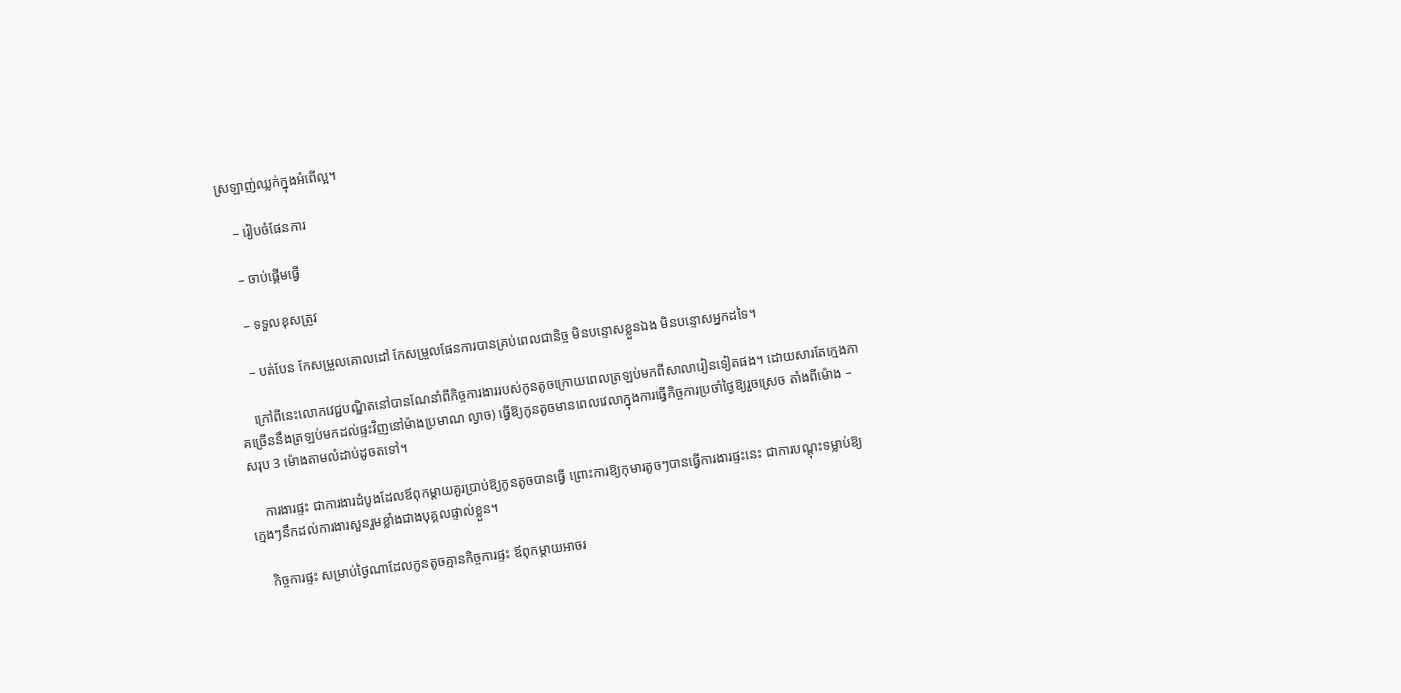ស្រឡាញ់ឈ្លក់ក្នុងអំពើល្អ។

    – រៀបចំផែនការ

    – ចាប់ផ្ដើមធ្វើ

    – ទទួលខុសត្រូវ

    – បត់បែន កែសម្រួលគោលដៅ កែសម្រួលផែនការបានគ្រប់ពេលជានិច្ច មិនបន្ទោសខ្លួនឯង មិនបន្ទោសអ្នកដទៃ។

    ក្រៅពីនេះលោកវេជ្ជបណ្ឌិតនៅបានណែនាំពីកិច្ចការងាររបស់កូនតូចក្រោយពេលត្រឡប់មកពីសាលារៀនទៀតផង។ ដោយសារតែក្មេងភាគច្រើននឹងត្រឡប់មកដល់ផ្ទះវិញនៅម៉ាងប្រមាណ ល្ងាច) ធ្វើឱ្យកូនតូចមានពេលវេលាក្នុងការធ្វើកិច្ចការប្រចាំថ្ងៃឱ្យរួចស្រេច តាំងពីម៉ោង – សរុប 3 ម៉ោងតាមលំដាប់ដូចតទៅ។

    ការងារផ្ទះ ជាការងារដំបូងដែលឪពុកម្ដាយគួរប្រាប់ឱ្យកូនតូចបានធ្វើ ព្រោះការឱ្យកុមារតូចៗបានធ្វើការងារផ្ទះនេះ ជាការបណ្ដុះទម្លាប់ឱ្យក្មេងៗនឹកដល់ការងារសួនរួមខ្លាំងជាងបុគ្គលផ្ទាល់ខ្លួន។

    កិច្ចការផ្ទះ សម្រាប់ថ្ងៃណាដែលកូនតូចគ្មានកិច្ចការផ្ទះ ឪពុកម្ដាយអាចរ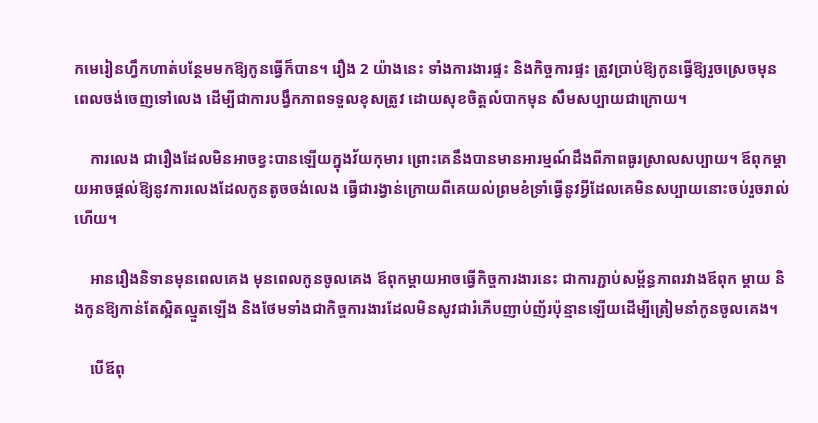កមេរៀនហ្វឹកហាត់បន្ថែមមកឱ្យកូនធ្វើក៏បាន។ រឿង 2 យ៉ាងនេះ ទាំងការងារផ្ទះ និងកិច្ចការផ្ទះ ត្រូវប្រាប់ឱ្យកូនធ្វើឱ្យរួចស្រេចមុនពេលចង់ចេញទៅលេង ដើម្បីជាការបង្វឹកភាពទទួលខុសត្រូវ ដោយសុខចិត្តលំបាកមុន សឹមសប្បាយជាក្រោយ។

    ការលេង ជារឿងដែលមិនអាចខ្វះបានឡើយក្នុងវ័យកុមារ ព្រោះគេនឹងបានមានអារម្មណ៍ដឹងពីភាពធូរស្រាលសប្បាយ។ ឪពុកម្ដាយអាចផ្ដល់ឱ្យនូវការលេងដែលកូនតូចចង់លេង ធ្វើជារង្វាន់ក្រោយពីគេយល់ព្រមខំទ្រាំធ្វើនូវអ្វីដែលគេមិនសប្បាយនោះចប់រួចរាល់ហើយ។

    អានរឿងនិទានមុនពេលគេង មុនពេលកូនចូលគេង ឪពុកម្ដាយអាចធ្វើកិច្ចការងារនេះ ជាការភ្ជាប់សម្ព័ន្ធភាពរវាងឪពុក ម្ដាយ និងកូនឱ្យកាន់តែស្អិតល្មួតឡើង និងថែមទាំងជាកិច្ចការងារដែលមិនសូវជារំភើបញាប់ញ័រប៉ុន្មានឡើយដើម្បីត្រៀមនាំកូនចូលគេង។

    បើឪពុ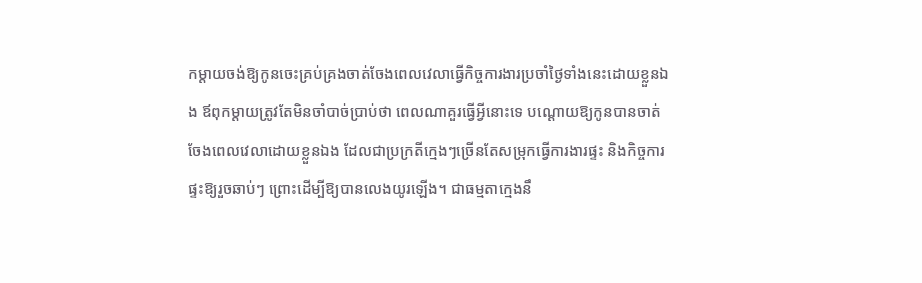កម្ដាយចង់ឱ្យកូនចេះគ្រប់គ្រងចាត់ចែងពេលវេលាធ្វើកិច្ចការងារប្រចាំថ្ងៃទាំងនេះដោយខ្លួនឯង ឪពុកម្ដាយត្រូវតែមិនចាំបាច់ប្រាប់ថា ពេលណាគួរធ្វើអ្វីនោះទេ បណ្ដោយឱ្យកូនបានចាត់ចែងពេលវេលាដោយខ្លួនឯង ដែលជាប្រក្រតីក្មេងៗច្រើនតែសម្រុកធ្វើការងារផ្ទះ និងកិច្ចការផ្ទះឱ្យរួចឆាប់ៗ ព្រោះដើម្បីឱ្យបានលេងយូរឡើង។ ជាធម្មតាក្មេងនឹ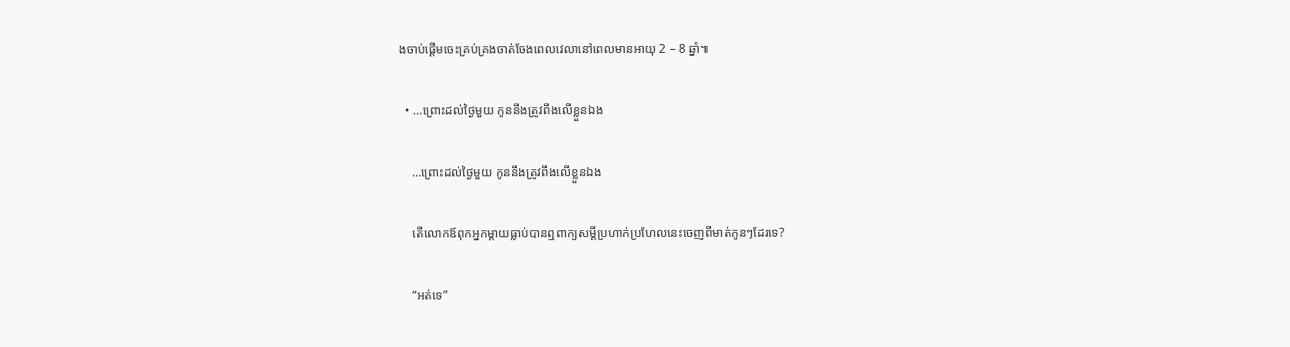ងចាប់ផ្ដើមចេះគ្រប់គ្រងចាត់ចែងពេលវេលានៅពេលមានអាយុ 2 – 8 ឆ្នាំ៕

  • …ព្រោះដល់ថ្ងៃមួយ កូននឹងត្រូវពឹងលើខ្លួនឯង

    …ព្រោះដល់ថ្ងៃមួយ កូននឹងត្រូវពឹងលើខ្លួនឯង

    តើលោកឪពុកអ្នកម្ដាយធ្លាប់បានឮពាក្យសម្ដីប្រហាក់ប្រហែលនេះចេញពីមាត់កូនៗដែរទេ?

    “អត់ទេ”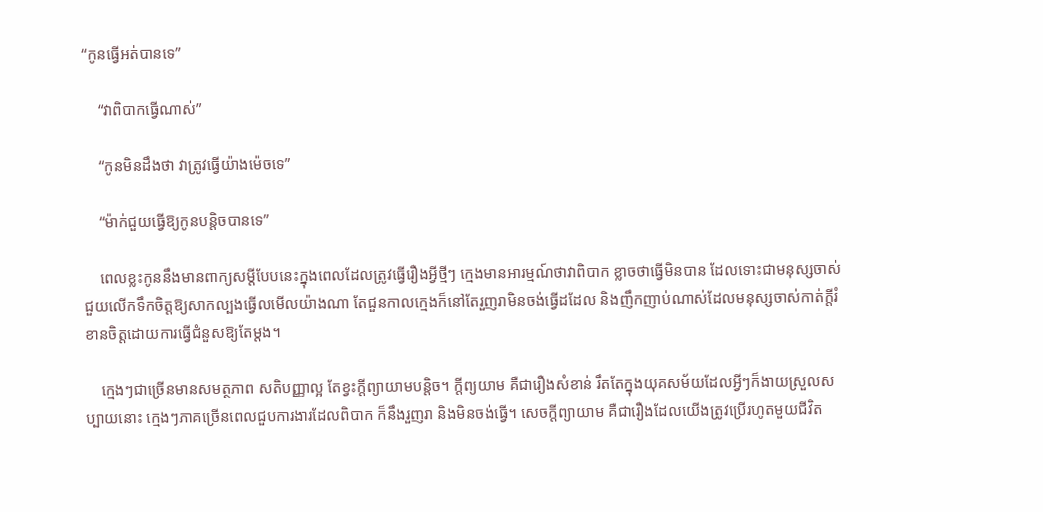“កូនធ្វើអត់បានទេ”

    “វាពិបាកធ្វើណាស់”

    “កូនមិនដឹងថា វាត្រូវធ្វើយ៉ាងម៉េចទេ”

    “ម៉ាក់ជួយធ្វើឱ្យកូនបន្តិចបានទេ”

    ពេលខ្លះកូននឹងមានពាក្យសម្ដីបែបនេះក្នុងពេលដែលត្រូវធ្វើរឿងអ្វីថ្មីៗ ក្មេងមានអារម្មណ៍ថាវាពិបាក ខ្លាចថាធ្វើមិនបាន ដែលទោះជាមនុស្សចាស់ជួយលើកទឹកចិត្តឱ្យសាកល្បងធ្វើលមើលយ៉ាងណា តែជួនកាលក្មេងក៏នៅតែរួញរាមិនចង់ធ្វើដដែល និងញឹកញាប់ណាស់ដែលមនុស្សចាស់កាត់ក្ដីរំខានចិត្តដោយការធ្វើជំនួសឱ្យតែម្ដង។

    ក្មេងៗជាច្រើនមានសមត្ថភាព សតិបញ្ញាល្អ តែខ្វះក្ដីព្យាយាមបន្តិច។ ក្ដីព្យយាម គឺជារឿងសំខាន់ រឹតតែក្នុងយុគសម័យដែលអ្វីៗក៏ងាយស្រួលសប្បាយនោះ ក្មេងៗភាគច្រើនពេលជួបការងារដែលពិបាក ក៏នឹងរួញរា និងមិនចង់ធ្វើ។ សេចក្ដីព្យាយាម គឺជារឿងដែលយើងត្រូវប្រើរហូតមួយជីវិត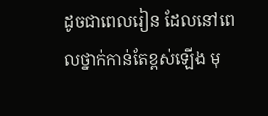ដូចជាពេលរៀន ដែលនៅពេលថ្នាក់កាន់តែខ្ពស់ឡើង មុ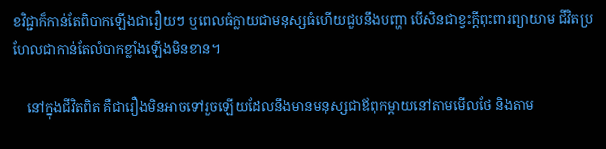ខវិជ្ជាក៏កាន់តែពិបាកឡើងជារឿយៗ ឬពេលធំក្លាយជាមនុស្សធំហើយជួបនឹងបញ្ហា បើសិនជាខ្វះក្ដីពុះពារព្យាយាម ជីវិតប្រហែលជាកាន់តែលំបាកខ្លាំងឡើងមិនខាន។

    នៅក្នុងជីវិតពិត គឺជារឿងមិនអាចទៅរួចឡើយដែលនឹងមានមនុស្សជាឪពុកម្ដាយនៅតាមមើលថែ និងតាម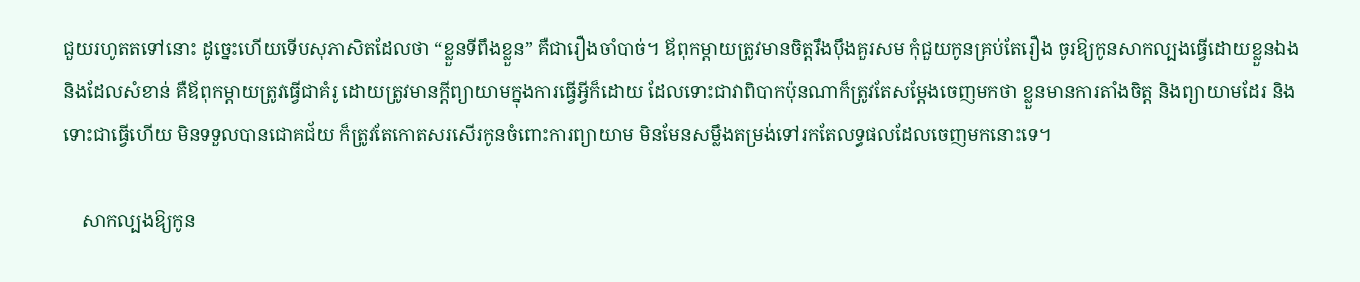ជួយរហូតតទៅនោះ ដូច្នេះហើយទើបសុភាសិតដែលថា “ខ្លួនទីពឹងខ្លួន” គឺជារឿងចាំបាច់។ ឪពុកម្ដាយត្រូវមានចិត្តរឹងប៉ឹងគួរសម កុំជួយកូនគ្រប់តែរឿង ចូរឱ្យកូនសាកល្បងធ្វើដោយខ្លួនឯង និងដែលសំខាន់ គឺឪពុកម្ដាយត្រូវធ្វើជាគំរូ ដោយត្រូវមានក្ដីព្យាយាមក្នុងការធ្វើអ្វីក៏ដោយ ដែលទោះជាវាពិបាកប៉ុនណាក៏ត្រូវតែសម្ដែងចេញមកថា ខ្លួនមានការតាំងចិត្ត និងព្យាយាមដែរ និងទោះជាធ្វើហើយ មិនទទួលបានជោគជ័យ ក៏ត្រូវតែកោតសរសើរកូនចំពោះការព្យាយាម មិនមែនសម្លឹងតម្រង់ទៅរកតែលទ្ធផលដែលចេញមកនោះទេ។

    សាកល្បងឱ្យកូន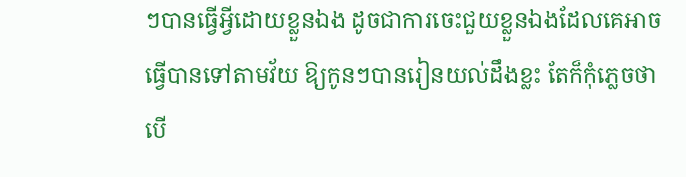ៗបានធ្វើអ្វីដោយខ្លួនឯង ដូចជាការចេះជួយខ្លួនឯងដែលគេអាចធ្វើបានទៅតាមវ័យ ឱ្យកូនៗបានរៀនយល់ដឹងខ្លះ តែក៏កុំភ្លេចថា បើ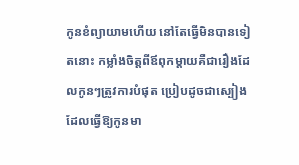កូនខំព្យាយាមហើយ នៅតែធ្វើមិនបានទៀតនោះ កម្លាំងចិត្តពីឪពុកម្ដាយគឺជារឿងដែលកូនៗត្រូវការបំផុត ប្រៀបដូចជាស្បៀងដែលធ្វើឱ្យកូនមា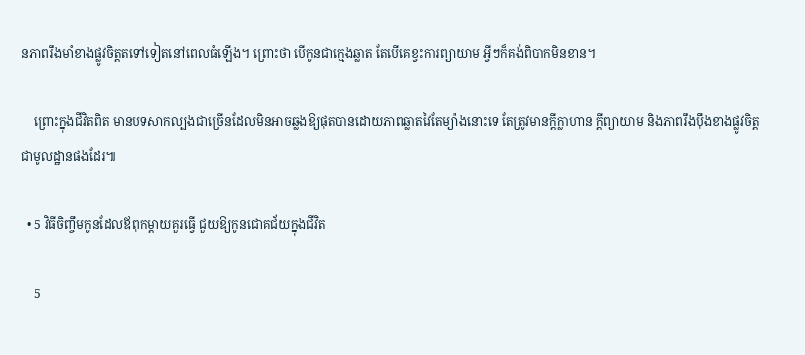នភាពរឹងមាំខាងផ្លូវចិត្តតទៅទៀតនៅពេលធំឡើង។ ព្រោះថា បើកូនជាក្មេងឆ្លាត តែបើគេខ្វះការព្យាយាម អ្វីៗក៏គង់ពិបាកមិនខាន។

    ព្រោះក្នុងជីវិតពិត មានបទសាកល្បងជាច្រើនដែលមិនអាចឆ្លងឱ្យផុតបានដោយភាពឆ្លាតវៃតែម្យ៉ាងនោះទេ តែត្រូវមានក្ដីក្លាហាន ក្ដីព្យាយាម និងភាពរឹងប៉ឹងខាងផ្លូវចិត្តជាមូលដ្ឋានផងដែរ៕

  • 5 វិធីចិញ្ចឹមកូនដែលឪពុកម្ដាយគួរធ្វើ ជួយឱ្យកូនជោគជ័យក្នុងជីវិត

    5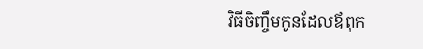វិធីចិញ្ចឹមកូនដែលឪពុក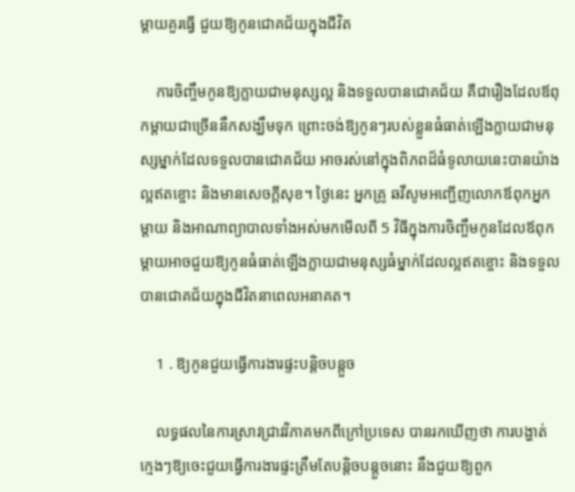ម្ដាយគួរធ្វើ ជួយឱ្យកូនជោគជ័យក្នុងជីវិត

    ការចិញ្ចឹមកូនឱ្យក្លាយជាមនុស្សល្អ និងទទួលបានជោគជ័យ គឺជារឿងដែលឪពុកម្ដាយជាច្រើននឹកសង្ឃឹមទុក ព្រោះចង់ឱ្យកូនៗរបស់ខ្លួនធំធាត់ឡើងក្លាយជាមនុស្សម្នាក់ដែលទទួលបានជោគជ័យ អាចរស់នៅក្នុងពិភពដ៏ធំទូលាយនេះបានយ៉ាងល្អឥតខ្ចោះ និងមានសេចក្ដីសុខ។ ថ្ងៃនេះ អ្នកគ្រូ ឆវីសូមអញ្ជើញលោកឪពុកអ្នកម្ដាយ និងអាណាព្យាបាលទាំងអស់មកមើលពី 5 វិធីក្នុងការចិញ្ចឹមកូនដែលឪពុកម្ដាយអាចជួយឱ្យកូនធំធាត់ឡើងក្លាយជាមនុស្សធំម្នាក់ដែលល្អឥតខ្ចោះ និងទទួលបានជោគជ័យក្នុងជីវិតនាពេលអនាគត។

    1 . ឱ្យកូនជួយធ្វើការងារផ្ទះបន្តិចបន្តួច

    លទ្ធផលនៃការស្រាវជ្រាវវិភាគមកពីក្រៅប្រទេស បានរកឃើញថា ការបង្ហាត់ក្មេងៗឱ្យចេះជួយធ្វើការងារផ្ទះត្រឹមតែបន្តិចបន្តួចនោះ នឹងជួយឱ្យពួក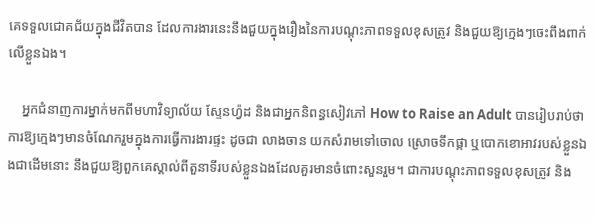គេទទួលជោគជ័យក្នុងជីវិតបាន ដែលការងារនេះនឹងជួយក្នុងរឿងនៃការបណ្ដុះភាពទទួលខុសត្រូវ និងជួយឱ្យក្មេងៗចេះពឹងពាក់លើខ្លួនឯង។

    អ្នកជំនាញការម្នាក់មកពីមហាវិទ្យាល័យ ស្ទែនហ្វ៉ដ និងជាអ្នកនិពន្ធសៀវភៅ How to Raise an Adult បានរៀបរាប់ថា ការឱ្យក្មេងៗមានចំណែករួមក្នុងការធ្វើការងារផ្ទះ ដូចជា លាងចាន យកសំរាមទៅចោល ស្រោចទឹកផ្កា ឬបោកខោអាវរបស់ខ្លួនឯងជាដើមនោះ នឹងជួយឱ្យពួកគេស្គាល់ពីតួនាទីរបស់ខ្លួនឯងដែលគួរមានចំពោះសួនរួម។ ជាការបណ្ដុះភាពទទួលខុសត្រូវ និង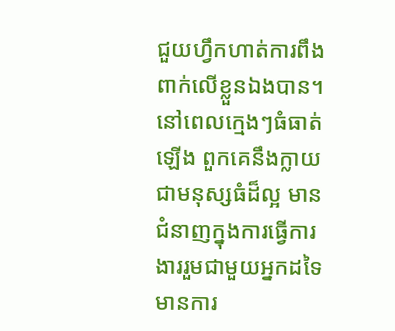ជួយហ្វឹកហាត់ការពឹងពាក់លើខ្លួនឯងបាន។ នៅពេលក្មេងៗធំធាត់ឡើង ពួកគេនឹងក្លាយជាមនុស្សធំដ៏ល្អ មានជំនាញក្នុងការធ្វើការងាររួមជាមួយអ្នកដទៃ មានការ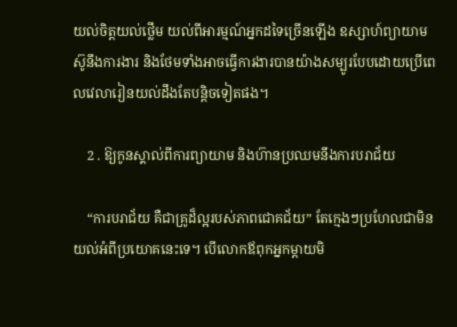យល់ចិត្តយល់ថ្លើម យល់ពីអារម្មណ៍អ្នកដទៃច្រើនឡើង ឧស្សាហ៍ព្យាយាម ស៊ូនឹងការងារ និងថែមទាំងអាចធ្វើការងារបានយ៉ាងសម្បូរបែបដោយប្រើពេលវេលារៀនយល់ដឹងតែបន្តិចទៀតផង។

    2 . ឱ្យកូនស្គាល់ពីការព្យាយាម និងហ៊ានប្រឈមនឹងការបរាជ័យ

    “ការបរាជ័យ គឺជាគ្រូដ៏ល្អរបស់ភាពជោគជ័យ” តែក្មេងៗប្រហែលជាមិនយល់អំពីប្រយោគនេះទេ។ បើលោកឪពុកអ្នកម្ដាយមិ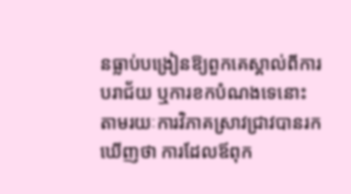នធ្លាប់បង្រៀនឱ្យពួកគេស្គាល់ពីការបរាជ័យ ឬការខកបំណងទេនោះ តាមរយៈការវិភាគស្រាវជ្រាវបានរកឃើញថា ការដែលឪពុក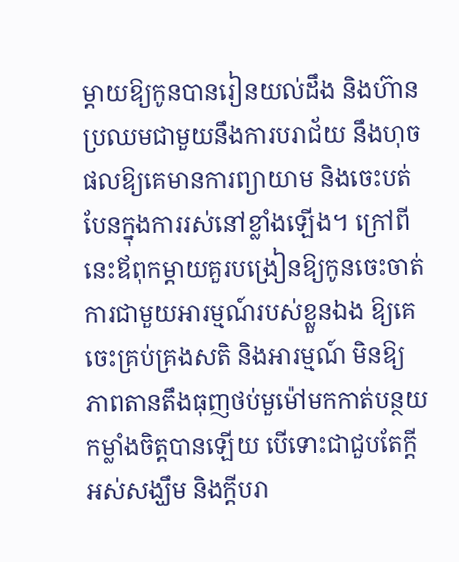ម្ដាយឱ្យកូនបានរៀនយល់ដឹង និងហ៊ានប្រឈមជាមួយនឹងការបរាជ័យ នឹងហុចផលឱ្យគេមានការព្យាយាម និងចេះបត់បែនក្នុងការរស់នៅខ្លាំងឡើង។ ក្រៅពីនេះឪពុកម្ដាយគួរបង្រៀនឱ្យកូនចេះចាត់ការជាមួយអារម្មណ៍របស់ខ្លួនឯង ឱ្យគេចេះគ្រប់គ្រងសតិ និងអារម្មណ៍ មិនឱ្យភាពតានតឹងធុញថប់មួម៉ៅមកកាត់បន្ថយកម្លាំងចិត្តបានឡើយ បើទោះជាជួបតែក្ដីអស់សង្ឃឹម និងក្ដីបរា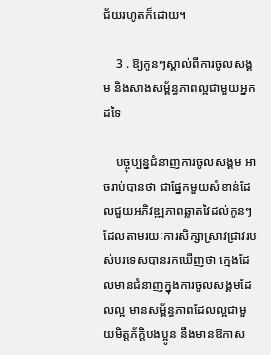ជ័យរហូតក៏ដោយ។

    3 . ឱ្យកូនៗស្គាល់ពីការចូលសង្គម និងសាងសម្ព័ន្ធភាពល្អជាមួយអ្នកដទៃ

    បច្ចុប្បន្នជំនាញការចូលសង្គម អាចរាប់បានថា ជាផ្នែកមួយសំខាន់ដែលជួយអភិវឌ្ឍភាពឆ្លាតវៃដល់កូនៗ ដែលតាមរយៈការសិក្សាស្រាវជ្រាវរបស់បរទេសបានរកឃើញថា ក្មេងដែលមានជំនាញក្នុងការចូលសង្គមដែលល្អ មានសម្ព័ន្ធភាពដែលល្អជាមួយមិត្តភ័ក្តិបងប្អូន នឹងមានឱកាស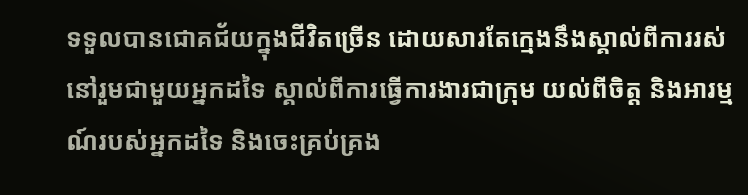ទទួលបានជោគជ័យក្នុងជីវិតច្រើន ដោយសារតែក្មេងនឹងស្គាល់ពីការរស់នៅរួមជាមួយអ្នកដទៃ ស្គាល់ពីការធ្វើការងារជាក្រុម យល់ពីចិត្ត និងអារម្មណ៍របស់អ្នកដទៃ និងចេះគ្រប់គ្រង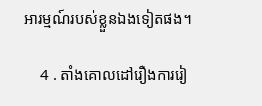អារម្មណ៍របស់ខ្លួនឯងទៀតផង។

    4 . តាំងគោលដៅរឿងការរៀ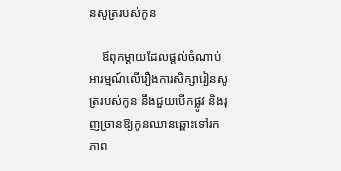នសូត្ររបស់កូន

    ឪពុកម្ដាយដែលផ្ដល់ចំណាប់អារម្មណ៍លើរឿងការសិក្សារៀនសូត្ររបស់កូន នឹងជួយបើកផ្លូវ និងរុញច្រានឱ្យកូនឈានឆ្ពោះទៅរកភាព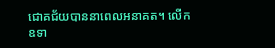ជោគជ័យបាននាពេលអនាគត។ លើកឧទា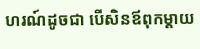ហរណ៍ដូចជា បើសិនឪពុកម្ដាយ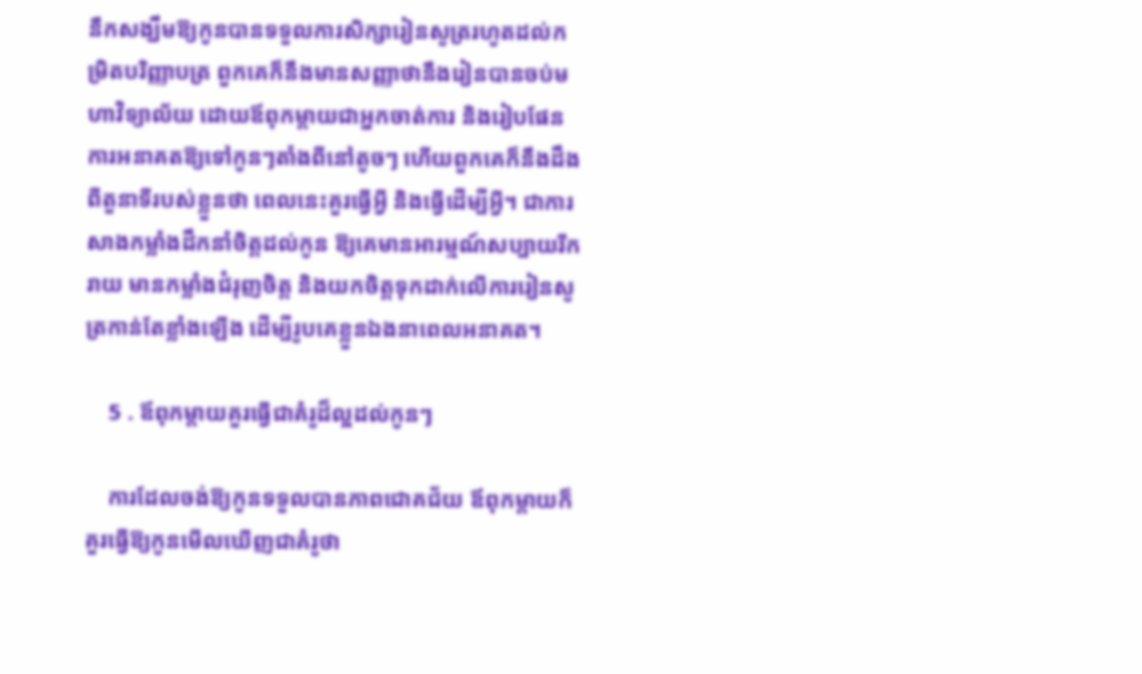នឹកសង្ឃឹមឱ្យកូនបានទទួលការសិក្សារៀនសូត្ររហូតដល់កម្រិតបរិញ្ញាបត្រ ពួកគេក៏នឹងមានសញ្ញាថានឹងរៀនបានចប់មហាវិទ្យាល័យ ដោយឪពុកម្ដាយជាអ្នកចាត់ការ និងរៀបផែនការអនាគតឱ្យទៅកូនៗតាំងពីនៅតូចៗ ហើយពួកគេក៏នឹងដឹងពីតួនាទីរបស់ខ្លួនថា ពេលនេះគួរធ្វើអ្វី និងធ្វើដើម្បីអ្វី។ ជាការសាងកម្លាំងដឹកនាំចិត្តដល់កូន ឱ្យគេមានអារម្មណ៍សប្បាយរីករាយ មានកម្លាំងជំរុញចិត្ត និងយកចិត្តទុកដាក់លើការរៀនសូត្រកាន់តែខ្លាំងឡើង ដើម្បីរូបគេខ្លួនឯងនាពេលអនាគត។

    5 . ឪពុកម្ដាយគួរធ្វើជាគំរូដ៏ល្អដល់កូនៗ

    ការដែលចង់ឱ្យកូនទទួលបានភាពជោគជ័យ ឪពុកម្ដាយក៏គួរធ្វើឱ្យកូនមើលឃើញជាគំរូថា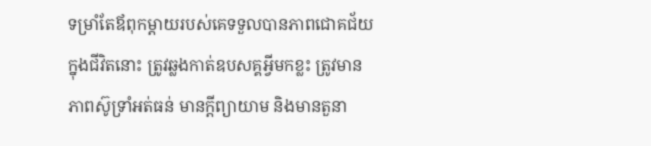ទម្រាំតែឪពុកម្ដាយរបស់គេទទួលបានភាពជោគជ័យក្នុងជីវិតនោះ ត្រូវឆ្លងកាត់ឧបសគ្គអ្វីមកខ្លះ ត្រូវមានភាពស៊ូទ្រាំអត់ធន់ មានក្ដីព្យាយាម និងមានតួនា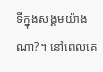ទីក្នុងសង្គមយ៉ាងណា?។ នៅពេលគេ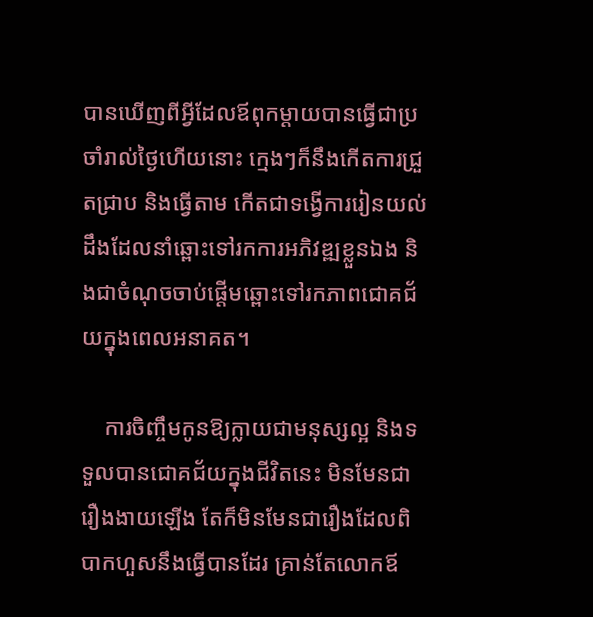បានឃើញពីអ្វីដែលឪពុកម្ដាយបានធ្វើជាប្រចាំរាល់ថ្ងៃហើយនោះ ក្មេងៗក៏នឹងកើតការជ្រួតជ្រាប និងធ្វើតាម កើតជាទង្វើការរៀនយល់ដឹងដែលនាំឆ្ពោះទៅរកការអភិវឌ្ឍខ្លួនឯង និងជាចំណុចចាប់ផ្ដើមឆ្ពោះទៅរកភាពជោគជ័យក្នុងពេលអនាគត។

    ការចិញ្ចឹមកូនឱ្យក្លាយជាមនុស្សល្អ និងទទួលបានជោគជ័យក្នុងជីវិតនេះ មិនមែនជារឿងងាយឡើង តែក៏មិនមែនជារឿងដែលពិបាកហួសនឹងធ្វើបានដែរ គ្រាន់តែលោកឪ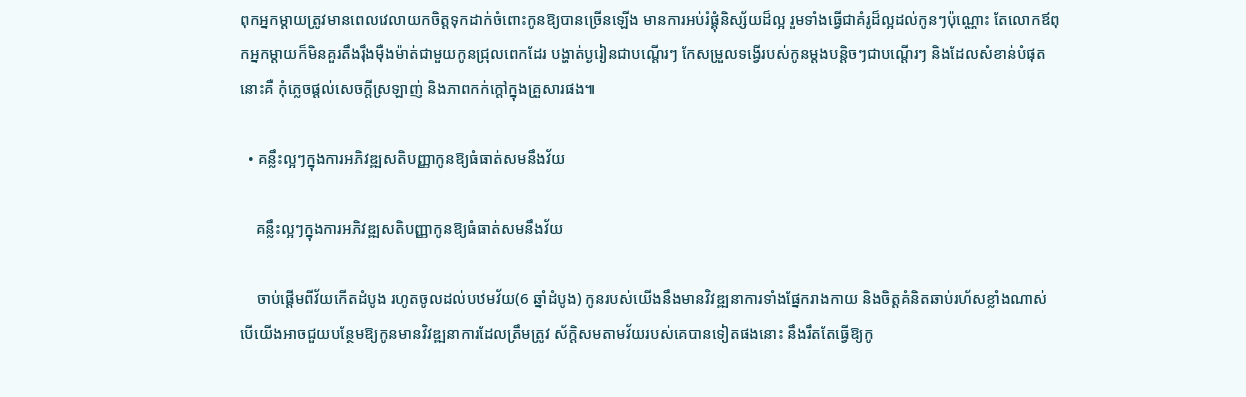ពុកអ្នកម្ដាយត្រូវមានពេលវេលាយកចិត្តទុកដាក់ចំពោះកូនឱ្យបានច្រើនឡើង មានការអប់រំផ្គុំនិស្ស័យដ៏ល្អ រួមទាំងធ្វើជាគំរូដ៏ល្អដល់កូនៗប៉ុណ្ណោះ តែលោកឪពុកអ្នកម្ដាយក៏មិនគួរតឹងរ៉ឹងម៉ឺងម៉ាត់ជាមួយកូនជ្រុលពេកដែរ បង្ហាត់ប្ងរៀនជាបណ្ដើរៗ កែសម្រួលទង្វើរបស់កូនម្ដងបន្តិចៗជាបណ្ដើរៗ និងដែលសំខាន់បំផុតនោះគឺ កុំភ្លេចផ្ដល់សេចក្ដីស្រឡាញ់ និងភាពកក់ក្ដៅក្នុងគ្រួសារផង៕

  • គន្លឹះល្អៗក្នុងការអភិវឌ្ឍសតិបញ្ញាកូនឱ្យធំធាត់សមនឹងវ័យ

    គន្លឹះល្អៗក្នុងការអភិវឌ្ឍសតិបញ្ញាកូនឱ្យធំធាត់សមនឹងវ័យ

    ចាប់ផ្ដើមពីវ័យកើតដំបូង រហូតចូលដល់បឋមវ័យ(6 ឆ្នាំដំបូង) កូនរបស់យើងនឹងមានវិវឌ្ឍនាការទាំងផ្នែករាងកាយ និងចិត្តគំនិតឆាប់រហ័សខ្លាំងណាស់ បើយើងអាចជួយបន្ថែមឱ្យកូនមានវិវឌ្ឍនាការដែលត្រឹមត្រូវ ស័ក្តិសមតាមវ័យរបស់គេបានទៀតផងនោះ នឹងរឹតតែធ្វើឱ្យកូ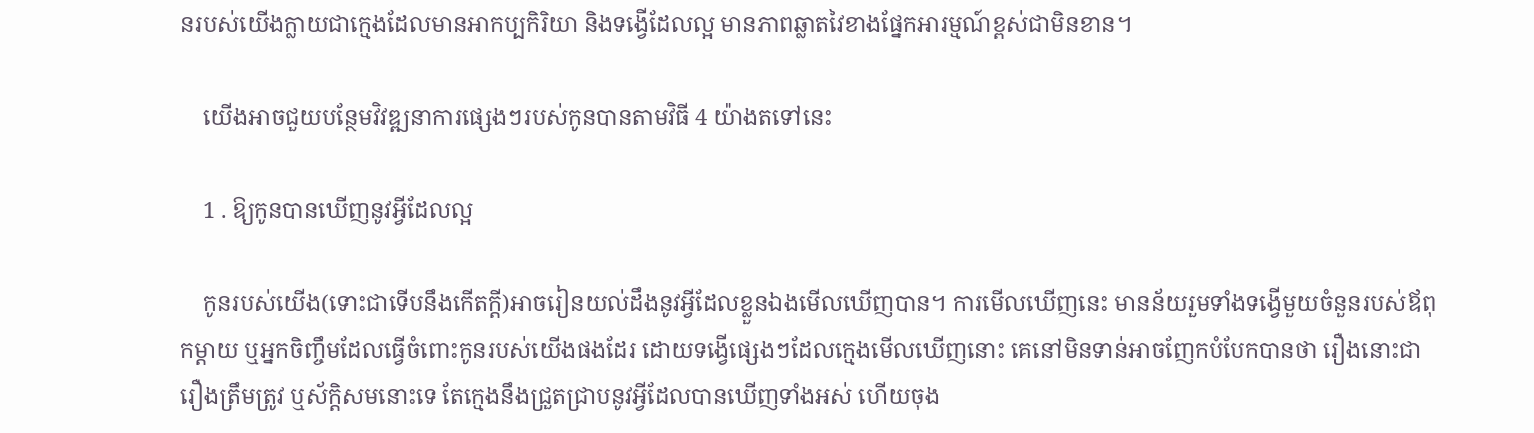នរបស់យើងក្លាយជាក្មេងដែលមានអាកប្បកិរិយា និងទង្វើដែលល្អ មានភាពឆ្លាតវៃខាងផ្នែកអារម្មណ៍ខ្ពស់ជាមិនខាន។

    យើងអាចជួយបន្ថែមវិវឌ្ឍនាការផ្សេងៗរបស់កូនបានតាមវិធី 4 យ៉ាងតទៅនេះ

    1 . ឱ្យកូនបានឃើញនូវអ្វីដែលល្អ

    កូនរបស់យើង(ទោះជាទើបនឹងកើតក្ដី)អាចរៀនយល់ដឹងនូវអ្វីដែលខ្លួនឯងមើលឃើញបាន។ ការមើលឃើញនេះ មានន័យរួមទាំងទង្វើមួយចំនួនរបស់ឪពុកម្ដាយ ឬអ្នកចិញ្ចឹមដែលធ្វើចំពោះកូនរបស់យើងផងដែរ ដោយទង្វើផ្សេងៗដែលក្មេងមើលឃើញនោះ គេនៅមិនទាន់អាចញែកបំបែកបានថា រឿងនោះជារឿងត្រឹមត្រូវ ឬស័ក្តិសមនោះទេ តែក្មេងនឹងជ្រួតជ្រាបនូវអ្វីដែលបានឃើញទាំងអស់ ហើយចុង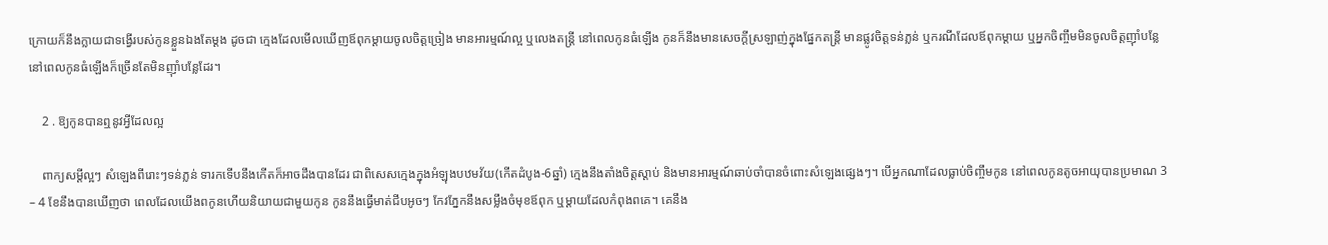ក្រោយក៏នឹងក្លាយជាទង្វើរបស់កូនខ្លួនឯងតែម្ដង ដូចជា ក្មេងដែលមើលឃើញឪពុកម្ដាយចូលចិត្តច្រៀង មានអារម្មណ៍ល្អ ឬលេងតន្រ្តី នៅពេលកូនធំឡើង កូនក៏នឹងមានសេចក្ដីស្រឡាញ់ក្នុងផ្នែកតន្រ្តី មានផ្លូវចិត្តទន់ភ្លន់ ឬករណីដែលឪពុកម្ដាយ ឬអ្នកចិញ្ចឹមមិនចូលចិត្តញ៉ាំបន្លែ នៅពេលកូនធំឡើងក៏ច្រើនតែមិនញ៉ាំបន្លែដែរ។

    2 . ឱ្យកូនបានឮនូវអ្វីដែលល្អ

    ពាក្យសម្ដីល្អៗ សំឡេងពីរោះៗទន់ភ្លន់ ទារកទើបនឹងកើតក៏អាចដឹងបានដែរ ជាពិសេសក្មេងក្នុងអំឡុងបឋមវ័យ(កើតដំបូង-6ឆ្នាំ) ក្មេងនឹងតាំងចិត្តស្ដាប់ និងមានអារម្មណ៍ឆាប់ចាំបានចំពោះសំឡេងផ្សេងៗ។ បើអ្នកណាដែលធ្លាប់ចិញ្ចឹមកូន នៅពេលកូនតូចអាយុបានប្រមាណ 3 – 4 ខែនឹងបានឃើញថា ពេលដែលយើងពកូនហើយនិយាយជាមួយកូន កូននឹងធ្វើមាត់ជីបអូចៗ កែវភ្នែកនឹងសម្លឹងចំមុខឪពុក ឬម្ដាយដែលកំពុងពគេ។ គេនឹង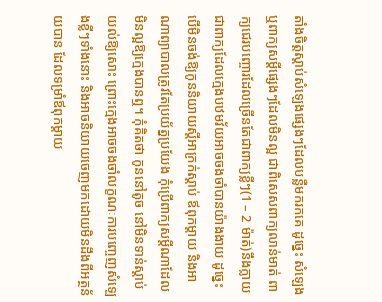តាំងចិត្តស្ដាប់សំឡេងផ្សេងៗដែលបន្លឺមករកគេ ដូច្នេះ សំឡេង ឬពាក្យសម្ដីផ្សេងៗដែលមិនល្អ ជាពិសេសពាក្យលាន់មាត់ ពាក្យជេរបញ្ចោរដែលច្រើនតែជាពាក្យខ្លីៗ(1 – 2 ម៉ាត់)នឹងក្លាយជាពាក្យដែលក្មេងបឋមវ័យអាចចងចាំបានយ៉ាងងាយ ដូច្នេះបើមិនចង់ឱ្យកូននិយាយស្ដីអាក្រក់ស្ដាប់ ឪពុកម្ដាយ និងអាណាព្យាបាលត្រូវតែប្រយ័ត្នប្រយែង កុំប្រើពាក្យសម្ដីណាដែលមិនល្អឱ្យក្មេងបានឮ។ កុំគិតថា កូននៅតូច នៅមិនទាន់ស្ដាប់យល់ឱ្យសោះ ព្រោះក្មេងអាចចងចាំលក្ខណៈការបញ្ចេញសំឡេងខ្លីៗទាំងនោះ និងអាចនិយាយចេញមកដោយមិនដឹងពីអត្ថន័យបាន ដែលទម្រាំឪពុកម្ដាយ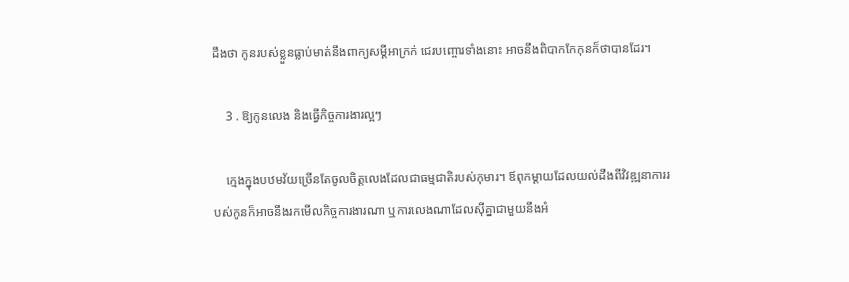ដឹងថា កូនរបស់ខ្លួនធ្លាប់មាត់នឹងពាក្យសម្ដីអាក្រក់ ជេរបញ្ចោរទាំងនោះ អាចនឹងពិបាកកែកុនក៏ថាបានដែរ។

    3 . ឱ្យកូនលេង និងធ្វើកិច្ចការងារល្អៗ

    ក្មេងក្នុងបឋមវ័យច្រើនតែចូលចិត្តលេងដែលជាធម្មជាតិរបស់កុមារ។ ឪពុកម្ដាយដែលយល់ដឹងពីវិវឌ្ឍនាការរបស់កូនក៏អាចនឹងរកមើលកិច្ចការងារណា ឬការលេងណាដែលស៊ីគ្នាជាមួយនឹងអំ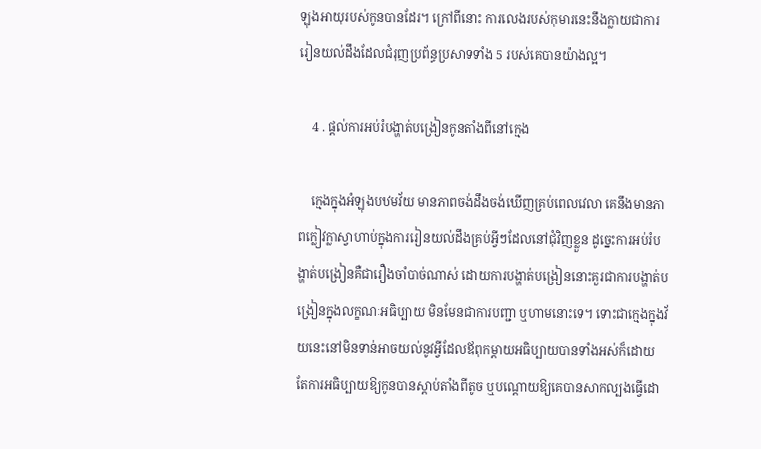ឡុងអាយុរបស់កូនបានដែរ។ ក្រៅពីនោះ ការលេងរបស់កុមារនេះនឹងក្លាយជាការរៀនយល់ដឹងដែលជំរុញប្រព័ន្ធប្រសាទទាំង 5 របស់គេបានយ៉ាងល្អ។

    4 . ផ្ដល់ការអប់រំបង្ហាត់បង្រៀនកូនតាំងពីនៅក្មេង

    ក្មេងក្នុងអំឡុងបឋមវ័យ មានភាពចង់ដឹងចង់ឃើញគ្រប់ពេលវេលា គេនឹងមានភាពក្លៀវក្លាស្វាហាប់ក្នុងការរៀនយល់ដឹងគ្រប់អ្វីៗដែលនៅជុំវិញខ្លួន ដូច្នេះការអប់រំបង្ហាត់បង្រៀនគឺជារឿងចាំបាច់ណាស់ ដោយការបង្ហាត់បង្រៀននោះគួរជាការបង្ហាត់បង្រៀនក្នុងលក្ខណៈអធិប្បាយ មិនមែនជាការបញ្ជា ឬហាមនោះទេ។ ទោះជាក្មេងក្នុងវ័យនេះនៅមិនទាន់អាចយល់នូវអ្វីដែលឪពុកម្ដាយអធិប្បាយបានទាំងអស់ក៏ដោយ តែការអធិប្បាយឱ្យកូនបានស្ដាប់តាំងពីតូច ឬបណ្ដោយឱ្យគេបានសាកល្បងធ្វើដោ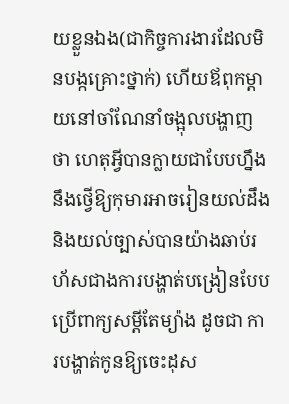យខ្លួនឯង(ជាកិច្ចការងារដែលមិនបង្កគ្រោះថ្នាក់) ហើយឪពុកម្ដាយនៅចាំណែនាំចង្អុលបង្ហាញថា ហេតុអ្វីបានក្លាយជាបែបហ្នឹង នឹងថ្វើឱ្យកុមារអាចរៀនយល់ដឹង និងយល់ច្បាស់បានយ៉ាងឆាប់រហ័សជាងការបង្ហាត់បង្រៀនបែបប្រើពាក្យសម្ដីតែម្យ៉ាង ដូចជា ការបង្ហាត់កូនឱ្យចេះដុស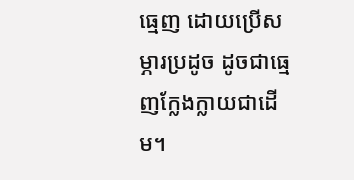ធ្មេញ ដោយប្រើសម្ភារប្រដូច ដូចជាធ្មេញក្លែងក្លាយជាដើម។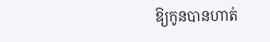ឱ្យកូនបានហាត់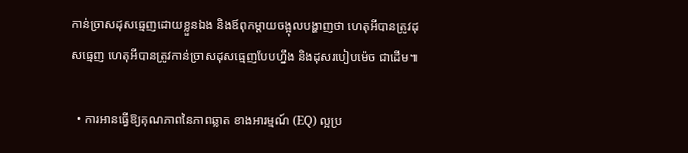កាន់ច្រាសដុសធ្មេញដោយខ្លួនឯង និងឪពុកម្ដាយចង្អុលបង្ហាញថា ហេតុអីបានត្រូវដុសធ្មេញ ហេតុអីបានត្រូវកាន់ច្រាសដុសធ្មេញបែបហ្នឹង និងដុសរបៀបម៉េច ជាដើម៕

  • ការអានធ្វើឱ្យគុណភាពនៃភាពឆ្លាត ខាងអារម្មណ៍ (EQ) ល្អប្រ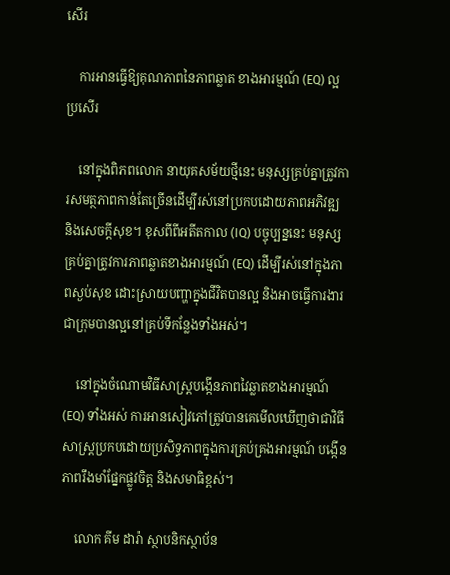សើរ

    ការអានធ្វើឱ្យគុណភាពនៃភាពឆ្លាត ខាងអារម្មណ៍ (EQ) ល្អប្រសើរ

    នៅក្នុងពិភពលោក នាយុគសម័យថ្មីនេះ មនុស្សគ្រប់គ្នាត្រូវការសមត្ថភាពកាន់តែច្រើនដើម្បីរស់នៅប្រកបដោយភាពអភិវឌ្ឍ និងសេចក្តីសុខ។ ខុសពីពីអតីតកាល (IQ) បច្ចុប្បន្ននេះ មនុស្សគ្រប់គ្នាត្រូវការភាពឆ្លាតខាងអារម្មណ៍ (EQ) ដើម្បីរស់នៅក្នុងភាពស្ងប់សុខ ដោះស្រាយបញ្ហាក្នុងជីវិតបានល្អ និងអាចធ្វើការងារជាក្រុមបានល្អនៅគ្រប់ទីកន្លែងទាំងអស់។

    នៅក្នុងចំណោមវិធីសាស្រ្តបង្កើនភាពវៃឆ្លាតខាងអារម្មណ៍ (EQ) ទាំងអស់ ការអានសៀវភៅត្រូវបានគេមើលឃើញថាជាវិធីសាស្រ្តប្រកបដោយប្រសិទ្ធភាពក្នុងការគ្រប់គ្រងអារម្មណ៍ បង្កើនភាពរឹងមាំផ្នែកផ្លូវចិត្ត និងសមាធិខ្ពស់។

    លោក គីម ដារ៉ា ស្ថាបនិកស្ថាប័ន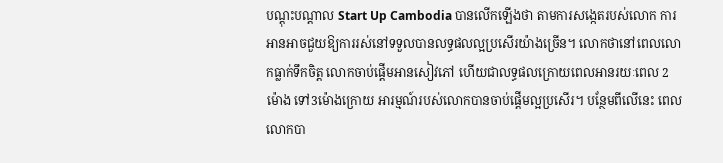បណ្តុះបណ្តាល Start Up Cambodia បានលើកឡើងថា តាមការសង្កេតរបស់លោក ការអានអាចជួយឱ្យការរស់នៅទទួលបានលទ្ធផលល្អប្រសើរយ៉ាងច្រើន។ លោកថានៅពេលលោកធ្លាក់ទឹកចិត្ត លោកចាប់ផ្តើមអានសៀវភៅ ហើយជាលទ្ធផលក្រោយពេលអានរយៈពេល 2ម៉ោង ទៅ3ម៉ោងក្រោយ អារម្មណ៍របស់លោកបានចាប់ផ្តើមល្អប្រសើរ។ បន្ថែមពីលើនេះ ពេលលោកបា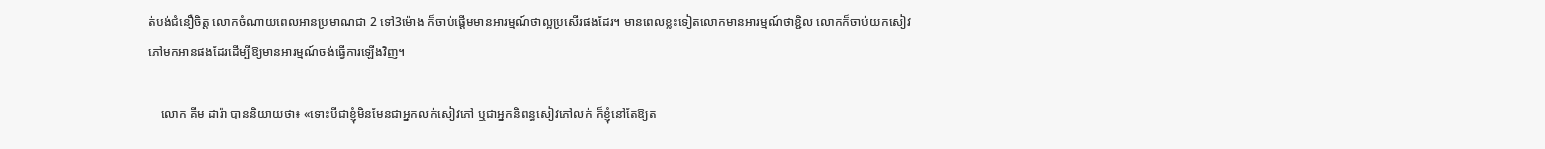ត់បង់ជំនឿចិត្ត លោកចំណាយពេលអានប្រមាណជា 2 ទៅ3ម៉ោង ក៏ចាប់ផ្តើមមានអារម្មណ៍ថាល្អប្រសើរផងដែរ។ មានពេលខ្លះទៀតលោកមានអារម្មណ៍ថាខ្ជិល លោកក៏ចាប់យកសៀវភៅមកអានផងដែរដើម្បីឱ្យមានអារម្មណ៍ចង់ធ្វើការឡើងវិញ។

    លោក គីម ដារ៉ា បាននិយាយថា៖ «ទោះបីជាខ្ញុំមិនមែនជាអ្នកលក់សៀវភៅ ឬជាអ្នកនិពន្ធសៀវភៅលក់ ក៏ខ្ញុំនៅតែឱ្យត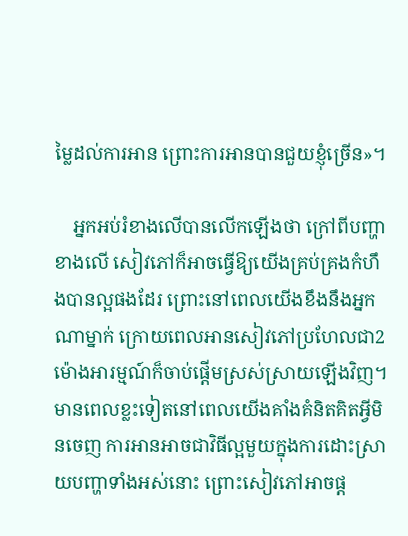ម្លៃដល់ការអាន ព្រោះការអានបានជួយខ្ញុំច្រើន»។

    អ្នកអប់រំខាងលើបានលើកឡើងថា ក្រៅពីបញ្ហាខាងលើ សៀវភៅក៏អាចធ្វើឱ្យយើងគ្រប់គ្រងកំហឹងបានល្អផងដែរ ព្រោះនៅពេលយើងខឹងនឹងអ្នកណាម្នាក់ ក្រោយពេលអានសៀវភៅប្រហែលជា2 ម៉ោងអារម្មណ៍ក៏ចាប់ផ្តើមស្រស់ស្រាយឡើងវិញ។ មានពេលខ្លះទៀតនៅពេលយើងគាំងគំនិតគិតអ្វីមិនចេញ ការអានអាចជាវិធីល្អមួយក្នុងការដោះស្រាយបញ្ហាទាំងអស់នោះ ព្រោះសៀវភៅអាចផ្ត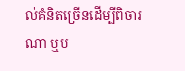ល់គំនិតច្រើនដើម្បីពិចារណា ឬប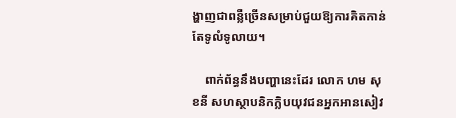ង្ហាញជាពន្លឺច្រើនសម្រាប់ជួយឱ្យការគិតកាន់តែទូលំទូលាយ។

    ពាក់ព័ន្ធនឹងបញ្ហានេះដែរ លោក ហម សុខនី សហស្ថាបនិកក្លិបយុវជនអ្នកអានសៀវ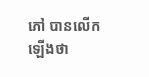ភៅ បានលើកឡើងថា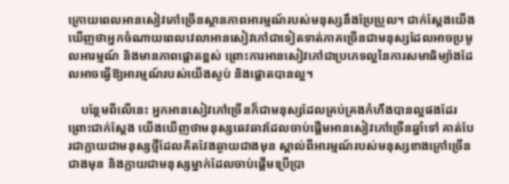ក្រោយពេលអានសៀវភៅច្រើនស្ថានភាពអារម្មណ៍របស់មនុស្សនឹងប្រែប្រួល។ ជាក់ស្តែងយើងឃើញថាអ្នកចំណាយពេលវេលាអានសៀវភៅជាទៀតទាត់ភាគច្រើនជាមនុស្សដែលអាចប្រមូលអារម្មណ៍ និងមានភាពផ្តោតខ្ពស់ ព្រោះការអានសៀវភៅជាប្រភេទល្អនៃការសមាធិម្យ៉ាងដែលអាចធ្វើឱ្យអារម្មណ៍របស់យើងស្ងប់ និងផ្តោតបានល្អ។

    បន្ថែមពីលើនេះ អ្នកអានសៀវភៅច្រើនក៏ជាមនុស្សដែលគ្រប់គ្រងកំហឹងបានល្អផងដែរ ព្រោះជាក់ស្តែង យើងឃើញថាមនុស្សឆេវឆាវដែលចាប់ផ្តើមអានសៀវភៅច្រើនឆ្នាំទៅ គាត់បែរជាក្លាយជាមនុស្សថ្មីដែលគិតវែងឆ្ងាយជាងមុន ស្គាល់ពីអារម្មណ៍របស់មនុស្សខាងក្រៅច្រើនជាងមុន និងក្លាយជាមនុស្សម្នាក់ដែលចាប់ផ្តើមប្រើប្រា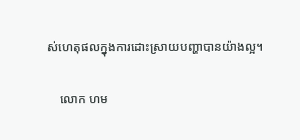ស់ហេតុផលក្នុងការដោះស្រាយបញ្ហាបានយ៉ាងល្អ។

    លោក ហម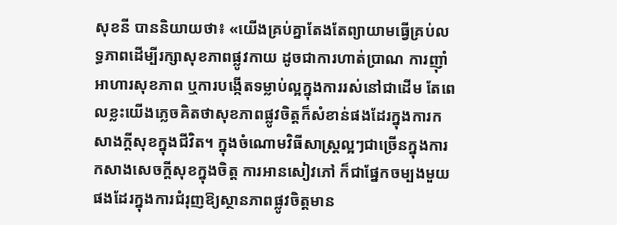សុខនី បាននិយាយថា៖ «យើងគ្រប់គ្នាតែងតែព្យាយាមធ្វើគ្រប់លទ្ធភាពដើម្បីរក្សាសុខភាពផ្លូវកាយ ដូចជាការហាត់ប្រាណ ការញ៉ាំអាហារសុខភាព ឬការបង្កើតទម្លាប់ល្អក្នុងការរស់នៅជាដើម តែពេលខ្លះយើងភ្លេចគិតថាសុខភាពផ្លូវចិត្តក៏សំខាន់ផងដែរក្នុងការកសាងក្តីសុខក្នុងជីវិត។ ក្នុងចំណោមវិធីសាស្រ្តល្អៗជាច្រើនក្នុងការកសាងសេចក្តីសុខក្នុងចិត្ត ការអានសៀវភៅ ក៏ជាផ្នែកចម្បងមួយផងដែរក្នុងការជំរុញឱ្យស្ថានភាពផ្លូវចិត្តមាន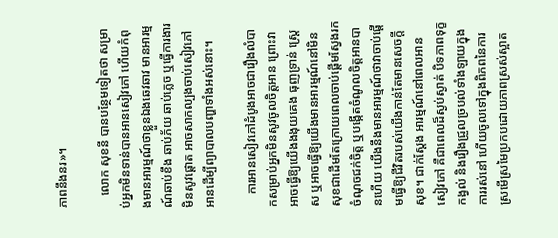ភាពនឹងនរ»។

    លោក សុខនី បានបន្ថែមទៀតថា សម្រាប់អ្នកមិនទាន់បានអានសៀវភៅ ហើយកំពុងមានអារម្មណ៍ថាខ្លួនឯងឆេវឆាវ មានអារម្មណ៍ឆាប់ខឹង ឆាប់ភ័យ ឆាប់ភ្លេច ឬធ្វើការងារមិនសូវផ្តោត អាចសាកល្បងចាប់សៀវភៅអានដើម្បីព្យាបាលបញ្ហាទាំងអស់នោះ។

    ការអានសៀវភៅដំបូងអាចជារឿងលំបាកសម្រាប់អ្នកមិនសូវចូលចិត្តអាន ព្រោះវាអាចធ្វើឱ្យយើងងងុយគេង ធុញទ្រាន់ ស្ត្រេស ឬអាចធ្វើឱ្យយើងមានអារម្មណ៍នៅមិនសុខជាដើមតែក្រោយពេលចាប់ផ្តើមស្វែងរកចំណុចជក់ចិត្ត ឬបង្កើតចំណូលចិត្តអានបានហើយ យើងនឹងមានអារម្មណ៍ថាវាចាប់ផ្តើមធ្វើឱ្យជីវិតរបស់យើងកាន់តែមានសេចក្តីសុខ។ ជាក់ស្តែង អារម្មណ៍នៅពេលអានសៀវភៅ គឺជាពេលដ៏ស្ងប់ស្ងាត់ បិទភាពទុក្ខកង្វល់ និងរឿងជ្រួលច្របល់ទាំងឡាយក្នុងការរស់នៅ ហើយចូលទៅក្នុងពិភពនៃការស្រមើស្រមៃប្រកបដោយភាពស្រស់ស្អាត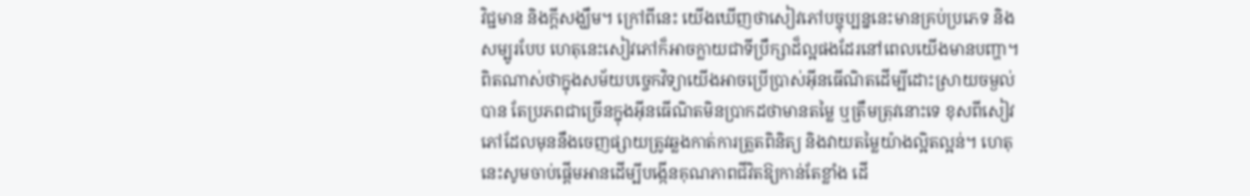វិជ្ជមាន និងក្តីសង្ឃឹម។ ក្រៅពីនេះ យើងឃើញថាសៀវភៅបច្ចុប្បន្ននេះមានគ្រប់ប្រភេទ និងសម្បូរបែប ហេតុនេះសៀវភៅក៏អាចក្លាយជាទីប្រឹក្សាដ៏ល្អផងដែរនៅពេលយើងមានបញ្ហា។ ពិតណាស់ថាក្នុងសម័យបច្ចេកវិទ្យាយើងអាចប្រើប្រាស់អ៊ីនធើណិតដើម្បីដោះស្រាយចម្ងល់បាន តែប្រភពជាច្រើនក្នុងអ៊ីនធើណិតមិនប្រាកដថាមានតម្លៃ ឬត្រឹមត្រុវនោះទេ ខុសពីសៀវភៅដែលមុននឹងចេញផ្សាយត្រូវឆ្លងកាត់ការត្រួតពិនិត្យ និងវាយតម្លៃយ៉ាងល្អិតល្អន់។ ហេតុនេះសូមចាប់ផ្តើមអានដើម្បីបង្កើនគុណភាពជីវិតឱ្យកាន់តែខ្លាំង ដើ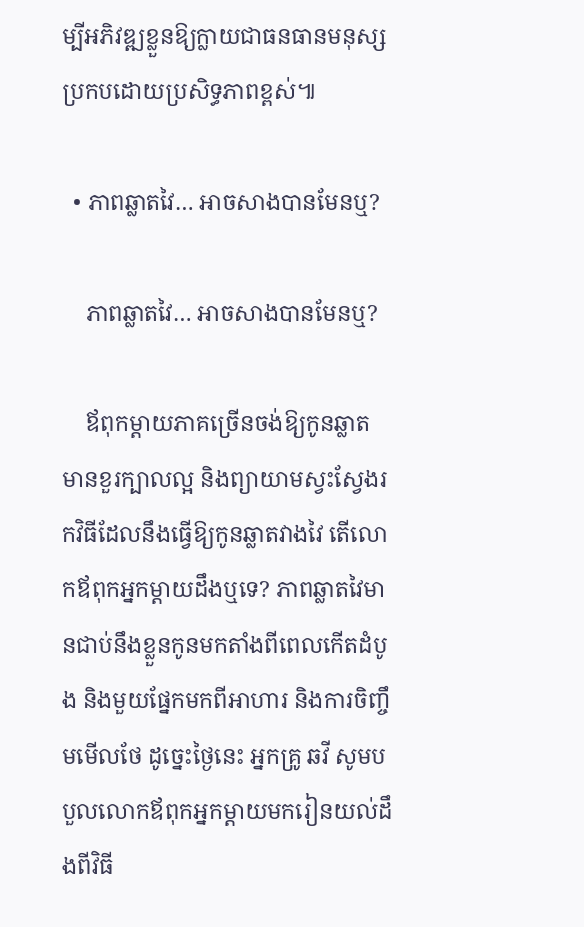ម្បីអភិវឌ្ឍខ្លួនឱ្យក្លាយជាធនធានមនុស្សប្រកបដោយប្រសិទ្ធភាពខ្ពស់៕

  • ភាពឆ្លាតវៃ… អាចសាងបានមែនឬ?

    ភាពឆ្លាតវៃ… អាចសាងបានមែនឬ?

    ឪពុកម្ដាយភាគច្រើនចង់ឱ្យកូនឆ្លាត មានខួរក្បាលល្អ និងព្យាយាមស្វះស្វែងរកវិធីដែលនឹងធ្វើឱ្យកូនឆ្លាតវាងវៃ តើលោកឪពុកអ្នកម្ដាយដឹងឬទេ? ភាពឆ្លាតវៃមានជាប់នឹងខ្លួនកូនមកតាំងពីពេលកើតដំបូង និងមួយផ្នែកមកពីអាហារ និងការចិញ្ចឹមមើលថែ ដូច្នេះថ្ងៃនេះ អ្នកគ្រូ ឆវី សូមបបួលលោកឪពុកអ្នកម្ដាយមករៀនយល់ដឹងពីវិធី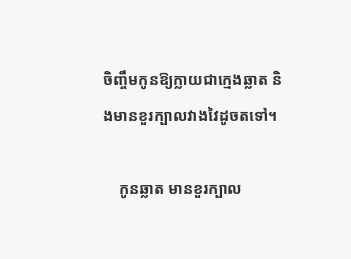ចិញ្ចឹមកូនឱ្យក្លាយជាក្មេងឆ្លាត និងមានខួរក្បាលវាងវៃដូចតទៅ។

    កូនឆ្លាត មានខួរក្បាល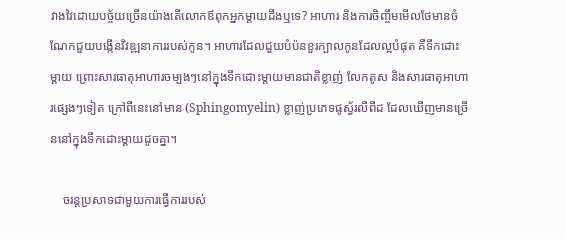វាងវៃដោយបច្ច័យច្រើនយ៉ាងតើលោកឪពុកអ្នកម្ដាយដឹងឬទេ? អាហារ និងការចិញ្ចឹមមើលថែមានចំណែកជួយបង្កើនវិវឌ្ឍនាការរបស់កូន។ អាហារដែលជួយបំប៉នខួរក្បាលកូនដែលល្អបំផុត គឺទឹកដោះម្ដាយ ព្រោះសារធាតុអាហារចម្បងៗនៅក្នុងទឹកដោះម្ដាយមានជាតិខ្លាញ់ លែកតូស និងសារធាតុអាហារផ្សេងៗទៀត ក្រៅពីនេះនៅមាន (Sphingomyelin) ខ្លាញ់ប្រភេទផូស្វ័រលីពីដ ដែលឃើញមានច្រើននៅក្នុងទឹកដោះម្ដាយដូចគ្នា។

    ចរន្តប្រសាទជាមួយការធ្វើការរបស់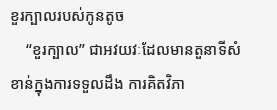ខួរក្បាលរបស់កូនតូច
    “ខួរក្បាល” ជាអវយវៈដែលមានតួនាទីសំខាន់ក្នុងការទទួលដឹង ការគិតវិភា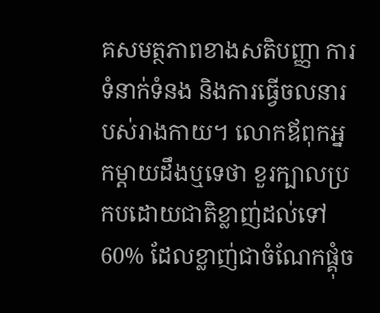គសមត្ថភាពខាងសតិបញ្ញា ការទំនាក់ទំនង និងការធ្វើចលនារបស់រាងកាយ។ លោកឪពុកអ្នកម្ដាយដឹងឬទេថា ខួរក្បាលប្រកបដោយជាតិខ្លាញ់ដល់ទៅ 60% ដែលខ្លាញ់ជាចំណែកផ្គុំច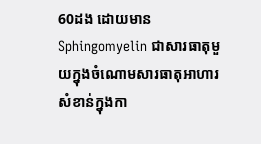60ដង ដោយមាន Sphingomyelin ជាសារធាតុមួយក្នុងចំណោមសារធាតុអាហារសំខាន់ក្នុងកា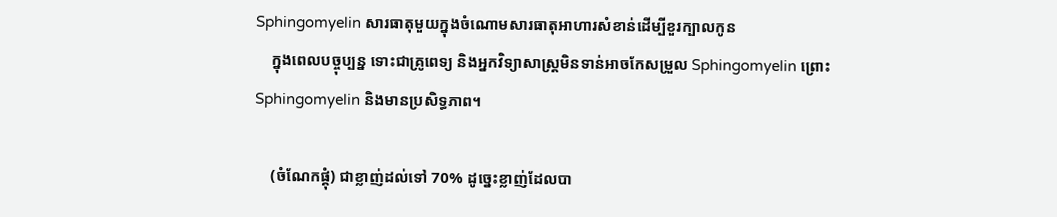Sphingomyelin សារធាតុមួយក្នុងចំណោមសារធាតុអាហារសំខាន់ដើម្បីខួរក្បាលកូន
    ក្នុងពេលបច្ចុប្បន្ន ទោះជាគ្រូពេទ្យ និងអ្នកវិទ្យាសាស្រ្តមិនទាន់អាចកែសម្រួល Sphingomyelin ព្រោះ Sphingomyelin និងមានប្រសិទ្ធភាព។

    (ចំណែកផ្គុំ) ជាខ្លាញ់ដល់ទៅ 70% ដូច្នេះខ្លាញ់ដែលបា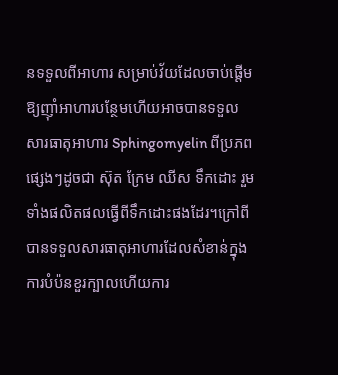នទទួលពីអាហារ សម្រាប់វ័យដែលចាប់ផ្ដើមឱ្យញ៉ាំអាហារបន្ថែមហើយអាចបានទទួលសារធាតុអាហារ Sphingomyelin ពីប្រភពផ្សេងៗដូចជា ស៊ុត ក្រែម ឈីស ទឹកដោះ រួមទាំងផលិតផលធ្វើពីទឹកដោះផងដែរ។ក្រៅពីបានទទួលសារធាតុអាហារដែលសំខាន់ក្នុងការបំប៉នខួរក្បាលហើយការ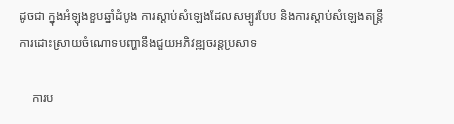ដូចជា ក្នុងអំឡុងខួបឆ្នាំដំបូង ការស្ដាប់សំឡេងដែលសម្បូរបែប និងការស្ដាប់សំឡេងតន្ត្រី ការដោះស្រាយចំណោទបញ្ហានឹងជួយអភិវឌ្ឍចរន្តប្រសាទ

    ការប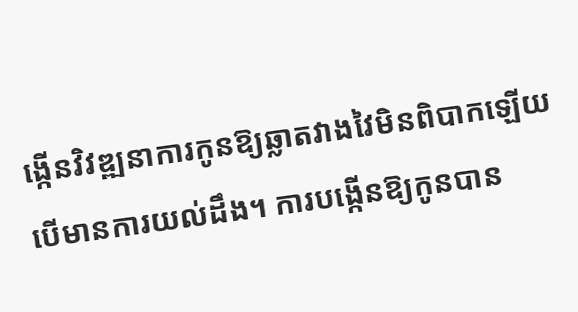ង្កើនវិវឌ្ឍនាការកូនឱ្យឆ្លាតវាងវៃមិនពិបាកឡើយ បើមានការយល់ដឹង។ ការបង្កើនឱ្យកូនបាន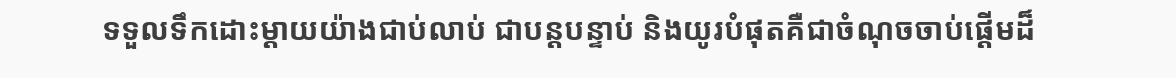ទទួលទឹកដោះម្ដាយយ៉ាងជាប់លាប់ ជាបន្តបន្ទាប់ និងយូរបំផុតគឺជាចំណុចចាប់ផ្ដើមដ៏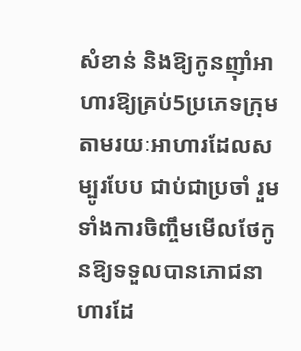សំខាន់ និងឱ្យកូនញ៉ាំអាហារឱ្យគ្រប់5ប្រភេទក្រុម តាមរយៈអាហារដែលសម្បូរបែប ជាប់ជាប្រចាំ រួមទាំងការចិញ្ចឹមមើលថែកូនឱ្យទទួលបានភោជនាហារដែ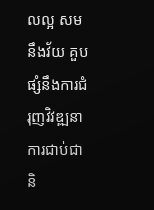លល្អ សមនឹងវ័យ គួបផ្សំនឹងការជំរុញវិវឌ្ឍនាការជាប់ជានិ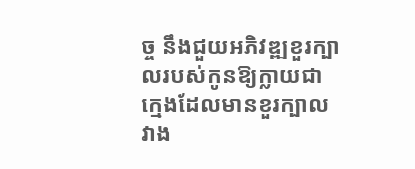ច្ច នឹងជួយអភិវឌ្ឍខួរក្បាលរបស់កូនឱ្យក្លាយជាក្មេងដែលមានខួរក្បាលវាង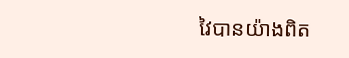វៃបានយ៉ាងពិត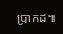ប្រាកដ៕